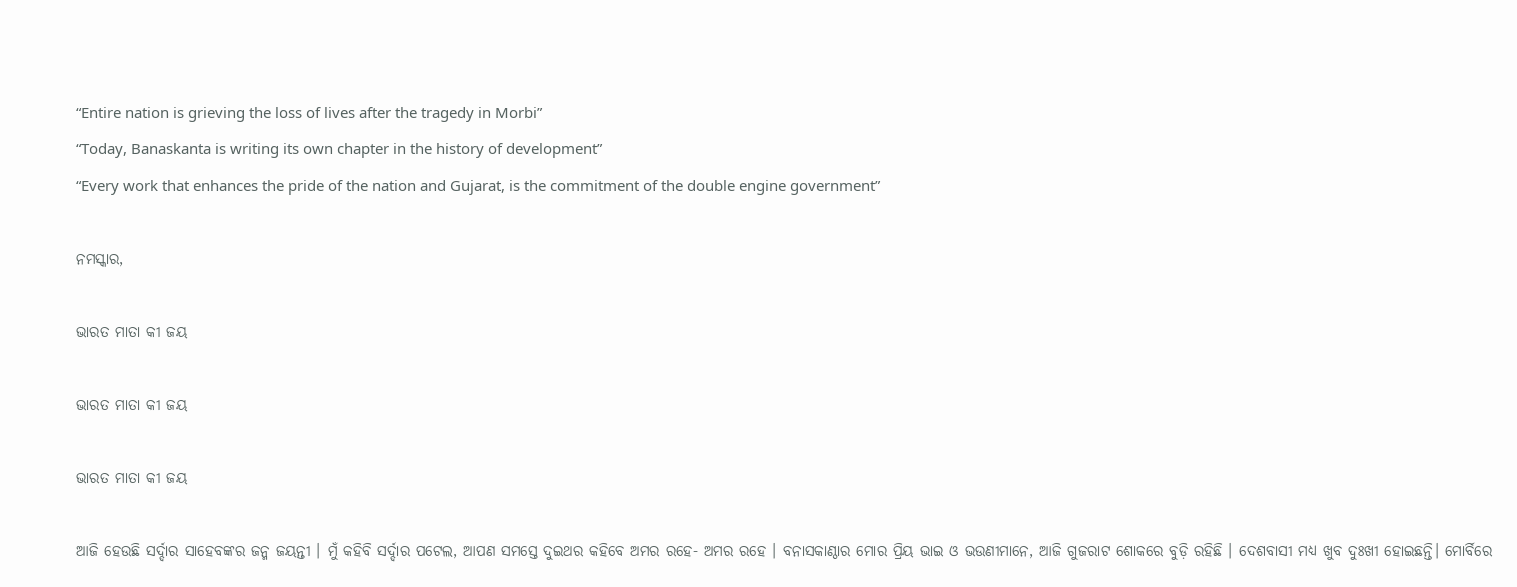“Entire nation is grieving the loss of lives after the tragedy in Morbi”
“Today, Banaskanta is writing its own chapter in the history of development”
“Every work that enhances the pride of the nation and Gujarat, is the commitment of the double engine government”

ନମସ୍କାର,

ଭାରତ ମାତା କୀ ଜୟ

ଭାରତ ମାତା କୀ ଜୟ

ଭାରତ ମାତା କୀ ଜୟ

ଆଜି ହେଉଛି ସର୍ଦ୍ଦାର ସାହେବଙ୍କର ଜନ୍ମ ଜୟନ୍ତୀ । ମୁଁ କହିବି ସର୍ଦ୍ଦାର ପଟେଲ, ଆପଣ ସମସ୍ତେ ଦୁଇଥର କହିବେ ଅମର ରହେ- ଅମର ରହେ । ବନାସକାଣ୍ଠାର ମୋର ପ୍ରିୟ ଭାଇ ଓ ଭଉଣୀମାନେ, ଆଜି ଗୁଜରାଟ ଶୋକରେ ବୁଡ଼ି ରହିଛି । ଦେଶବାସୀ ମଧ୍ୟ ଖୁବ ଦୁଃଖୀ ହୋଇଛନ୍ତି। ମୋର୍ବିରେ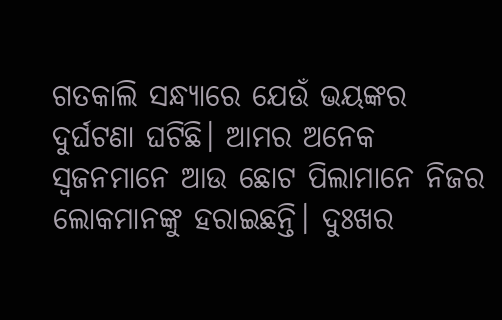ଗତକାଲି ସନ୍ଧ୍ୟାରେ ଯେଉଁ ଭୟଙ୍କର ଦୁର୍ଘଟଣା ଘଟିଛି। ଆମର ଅନେକ ସ୍ୱଜନମାନେ ଆଉ ଛୋଟ ପିଲାମାନେ ନିଜର ଲୋକମାନଙ୍କୁ ହରାଇଛନ୍ତି। ଦୁଃଖର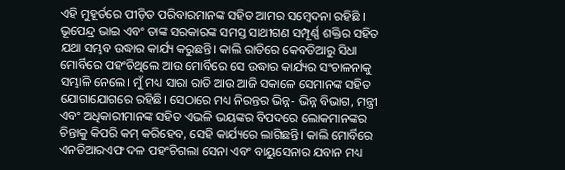ଏହି ମୁହୂର୍ତରେ ପୀଡ଼ିତ ପରିବାରମାନଙ୍କ ସହିତ ଆମର ସମ୍ବେଦନା ରହିଛି । ଭୂପେନ୍ଦ୍ର ଭାଇ ଏବଂ ତାଙ୍କ ସରକାରଙ୍କ ସମସ୍ତ ସାଥୀଗଣ ସମ୍ପୂର୍ଣ୍ଣ ଶକ୍ତିର ସହିତ ଯଥା ସମ୍ଭବ ଉଦ୍ଧାର କାର୍ଯ୍ୟ କରୁଛନ୍ତି। କାଲି ରାତିରେ କେବଡିଆରୁ ସିଧା ମୋର୍ବିରେ ପହଂଚିଥିଲେ ଆଉ ମୋର୍ବିରେ ସେ ଉଦ୍ଧାର କାର୍ଯ୍ୟର ସଂଚାଳନାକୁ ସମ୍ଭାଳି ନେଲେ। ମୁଁ ମଧ୍ୟ ସାରା ରାତି ଆଉ ଆଜି ସକାଳେ ସେମାନଙ୍କ ସହିତ ଯୋଗାଯୋଗରେ ରହିଛି। ସେଠାରେ ମଧ୍ୟ ନିରନ୍ତର ଭିନ୍ନ- ଭିନ୍ନ ବିଭାଗ, ମନ୍ତ୍ରୀ ଏବଂ ଅଧିକାରୀମାନଙ୍କ ସହିତ ଏଭଳି ଭୟଙ୍କର ବିପଦରେ ଲୋକମାନଙ୍କର ଚିନ୍ତାକୁ କିପରି କମ୍ କରିହେବ, ସେହି କାର୍ଯ୍ୟରେ ଲାଗିଛନ୍ତି। କାଲି ମୋର୍ବିରେ ଏନଡିଆରଏଫ ଦଳ ପହଂଚିଗଲା ସେନା ଏବଂ ବାୟୁସେନାର ଯବାନ ମଧ୍ୟ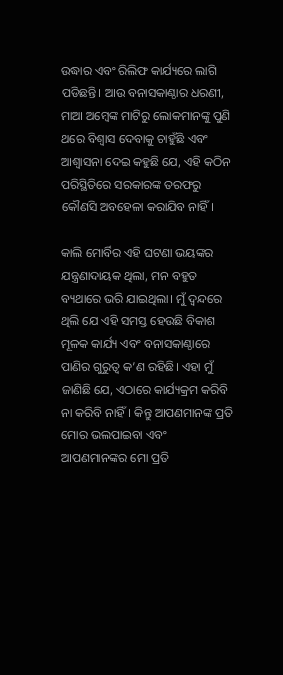ଉଦ୍ଧାର ଏବଂ ରିଲିଫ କାର୍ଯ୍ୟରେ ଲାଗି ପଡିଛନ୍ତି। ଆଉ ବନାସକାଣ୍ଠାର ଧରଣୀ, ମାଆ ଅମ୍ବେଙ୍କ ମାଟିରୁ ଲୋକମାନଙ୍କୁ ପୁଣି ଥରେ ବିଶ୍ୱାସ ଦେବାକୁ ଚାହୁଁଛି ଏବଂ ଆଶ୍ୱାସନା ଦେଇ କହୁଛି ଯେ, ଏହି କଠିନ ପରିସ୍ଥିତିରେ ସରକାରଙ୍କ ତରଫରୁ କୌଣସି ଅବହେଳା କରାଯିବ ନାହିଁ।

କାଲି ମୋର୍ବିର ଏହି ଘଟଣା ଭୟଙ୍କର ଯନ୍ତ୍ରଣାଦାୟକ ଥିଲା, ମନ ବହୁତ ବ୍ୟଥାରେ ଭରି ଯାଇଥିଲା। ମୁଁ ଦ୍ୱନ୍ଦରେ ଥିଲି ଯେ ଏହି ସମସ୍ତ ହେଉଛି ବିକାଶ ମୂଳକ କାର୍ଯ୍ୟ ଏବଂ ବନାସକାଣ୍ଠାରେ ପାଣିର ଗୁରୁତ୍ୱ କ’ଣ ରହିଛି। ଏହା ମୁଁ ଜାଣିଛି ଯେ, ଏଠାରେ କାର୍ଯ୍ୟକ୍ରମ କରିବି ନା କରିବି ନାହିଁ। କିନ୍ତୁ ଆପଣମାନଙ୍କ ପ୍ରତି ମୋର ଭଲପାଇବା ଏବଂ ଆପଣମାନଙ୍କର ମୋ ପ୍ରତି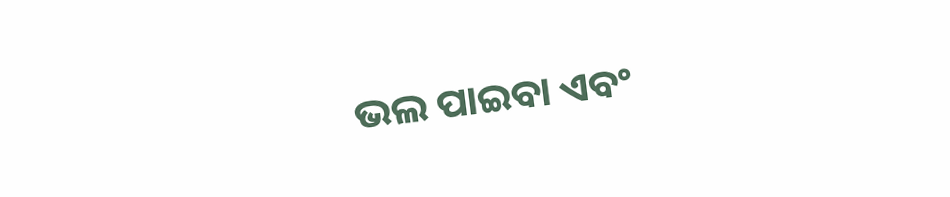ଭଲ ପାଇବା ଏବଂ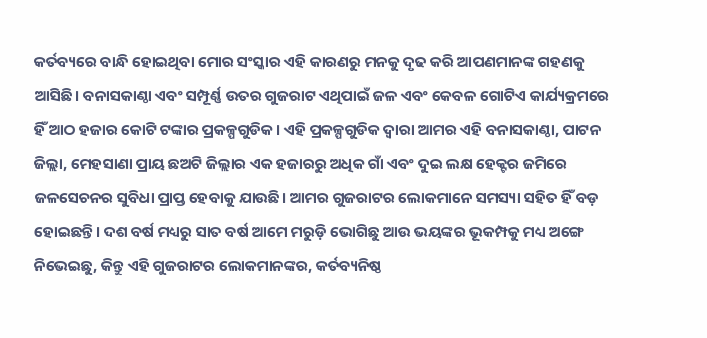କର୍ତବ୍ୟରେ ବାନ୍ଧି ହୋଇଥିବା ମୋର ସଂସ୍କାର ଏହି କାରଣରୁ ମନକୁ ଦୃଢ କରି ଆପଣମାନଙ୍କ ଗହଣକୁ ଆସିଛି। ବନାସକାଣ୍ଠା ଏବଂ ସମ୍ପୂର୍ଣ୍ଣ ଉତର ଗୁଜରାଟ ଏଥିପାଇଁ ଜଳ ଏବଂ କେବଳ ଗୋଟିଏ କାର୍ଯ୍ୟକ୍ରମରେ ହିଁ ଆଠ ହଜାର କୋଟି ଟଙ୍କାର ପ୍ରକଳ୍ପଗୁଡିକ। ଏହି ପ୍ରକଳ୍ପଗୁଡିକ ଦ୍ୱାରା ଆମର ଏହି ବନାସକାଣ୍ଠା, ପାଟନ ଜିଲ୍ଲା, ମେହସାଣା ପ୍ରାୟ ଛଅଟି ଜିଲ୍ଲାର ଏକ ହଜାରରୁ ଅଧିକ ଗାଁ ଏବଂ ଦୁଇ ଲକ୍ଷ ହେକ୍ଟର ଜମିରେ ଜଳସେଚନର ସୁବିଧା ପ୍ରାପ୍ତ ହେବାକୁ ଯାଉଛି। ଆମର ଗୁଜରାଟର ଲୋକମାନେ ସମସ୍ୟା ସହିତ ହିଁ ବଡ଼ ହୋଇଛନ୍ତି। ଦଶ ବର୍ଷ ମଧ୍ୟରୁ ସାତ ବର୍ଷ ଆମେ ମରୁଡ଼ି ଭୋଗିଛୁ ଆଉ ଭୟଙ୍କର ଭୂକମ୍ପକୁ ମଧ୍ୟ ଅଙ୍ଗେ ନିଭେଇଛୁ, କିନ୍ତୁ ଏହି ଗୁଜରାଟର ଲୋକମାନଙ୍କର, କର୍ତବ୍ୟନିଷ୍ଠ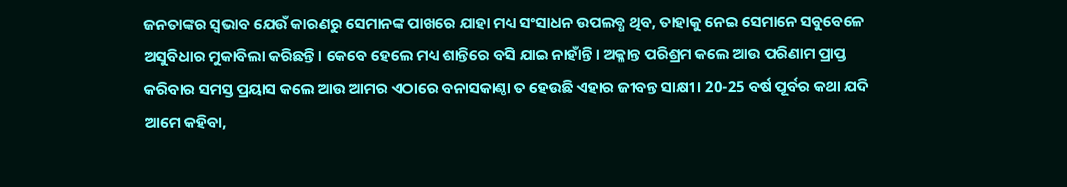ଜନତାଙ୍କର ସ୍ୱଭାବ ଯେଉଁ କାରଣରୁ ସେମାନଙ୍କ ପାଖରେ ଯାହା ମଧ୍ୟ ସଂସାଧନ ଉପଲବ୍ଧ ଥିବ, ତାହାକୁ ନେଇ ସେମାନେ ସବୁବେଳେ ଅସୁବିଧାର ମୁକାବିଲା କରିଛନ୍ତି। କେବେ ହେଲେ ମଧ୍ୟ ଶାନ୍ତିରେ ବସି ଯାଇ ନାହାଁନ୍ତି। ଅକ୍ଳାନ୍ତ ପରିଶ୍ରମ କଲେ ଆଉ ପରିଣାମ ପ୍ରାପ୍ତ କରିବାର ସମସ୍ତ ପ୍ରୟାସ କଲେ ଆଉ ଆମର ଏଠାରେ ବନାସକାଣ୍ଠା ତ ହେଉଛି ଏହାର ଜୀବନ୍ତ ସାକ୍ଷୀ। 20-25 ବର୍ଷ ପୂର୍ବର କଥା ଯଦି ଆମେ କହିବା,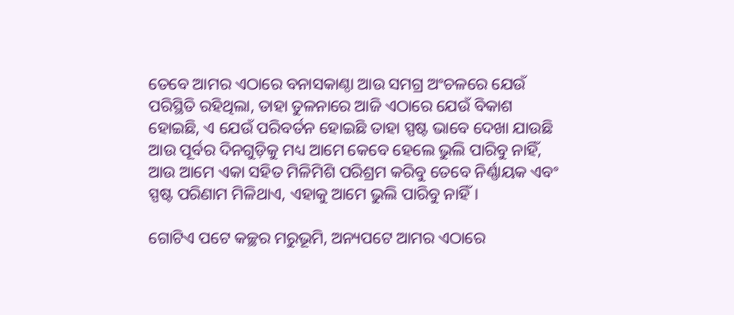ତେବେ ଆମର ଏଠାରେ ବନାସକାଣ୍ଠା ଆଉ ସମଗ୍ର ଅଂଚଳରେ ଯେଉଁ ପରିସ୍ଥିତି ରହିଥିଲା, ତାହା ତୁଳନାରେ ଆଜି ଏଠାରେ ଯେଉଁ ବିକାଶ ହୋଇଛି, ଏ ଯେଉଁ ପରିବର୍ତନ ହୋଇଛି ତାହା ସ୍ପଷ୍ଟ ଭାବେ ଦେଖା ଯାଉଛି ଆଉ ପୂର୍ବର ଦିନଗୁଡ଼ିକୁ ମଧ୍ୟ ଆମେ କେବେ ହେଲେ ଭୁଲି ପାରିବୁ ନାହିଁ, ଆଉ ଆମେ ଏକା ସହିତ ମିଳିମିଶି ପରିଶ୍ରମ କରିବୁ ତେବେ ନିର୍ଣ୍ଣାୟକ ଏବଂ ସ୍ପଷ୍ଟ ପରିଣାମ ମିଳିଥାଏ, ଏହାକୁ ଆମେ ଭୁଲି ପାରିବୁ ନାହିଁ।

ଗୋଟିଏ ପଟେ କଚ୍ଛର ମରୁଭୂମି, ଅନ୍ୟପଟେ ଆମର ଏଠାରେ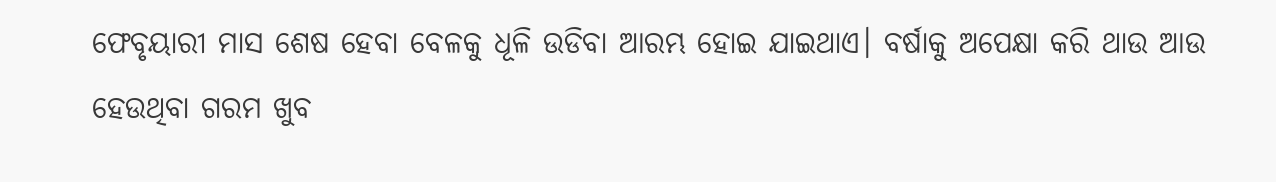ଫେବୃୟାରୀ ମାସ ଶେଷ ହେବା ବେଳକୁ ଧୂଳି ଉଡିବା ଆରମ୍ଭ ହୋଇ ଯାଇଥାଏ। ବର୍ଷାକୁ ଅପେକ୍ଷା କରି ଥାଉ ଆଉ ହେଉଥିବା ଗରମ ଖୁବ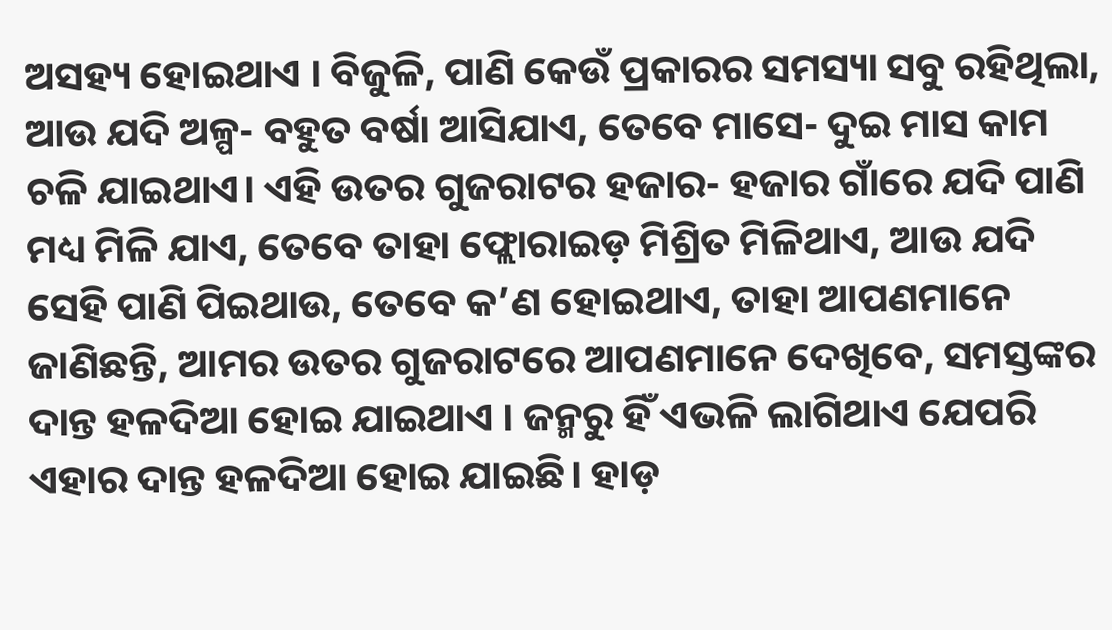ଅସହ୍ୟ ହୋଇଥାଏ । ବିଜୁଳି, ପାଣି କେଉଁ ପ୍ରକାରର ସମସ୍ୟା ସବୁ ରହିଥିଲା, ଆଉ ଯଦି ଅଳ୍ପ- ବହୁତ ବର୍ଷା ଆସିଯାଏ, ତେବେ ମାସେ- ଦୁଇ ମାସ କାମ ଚଳି ଯାଇଥାଏ। ଏହି ଉତର ଗୁଜରାଟର ହଜାର- ହଜାର ଗାଁରେ ଯଦି ପାଣି ମଧ୍ୟ ମିଳି ଯାଏ, ତେବେ ତାହା ଫ୍ଲୋରାଇଡ଼ ମିଶ୍ରିତ ମିଳିଥାଏ, ଆଉ ଯଦି ସେହି ପାଣି ପିଇଥାଉ, ତେବେ କ’ଣ ହୋଇଥାଏ, ତାହା ଆପଣମାନେ ଜାଣିଛନ୍ତି, ଆମର ଉତର ଗୁଜରାଟରେ ଆପଣମାନେ ଦେଖିବେ, ସମସ୍ତଙ୍କର ଦାନ୍ତ ହଳଦିଆ ହୋଇ ଯାଇଥାଏ । ଜନ୍ମରୁ ହିଁ ଏଭଳି ଲାଗିଥାଏ ଯେପରି ଏହାର ଦାନ୍ତ ହଳଦିଆ ହୋଇ ଯାଇଛି। ହାଡ଼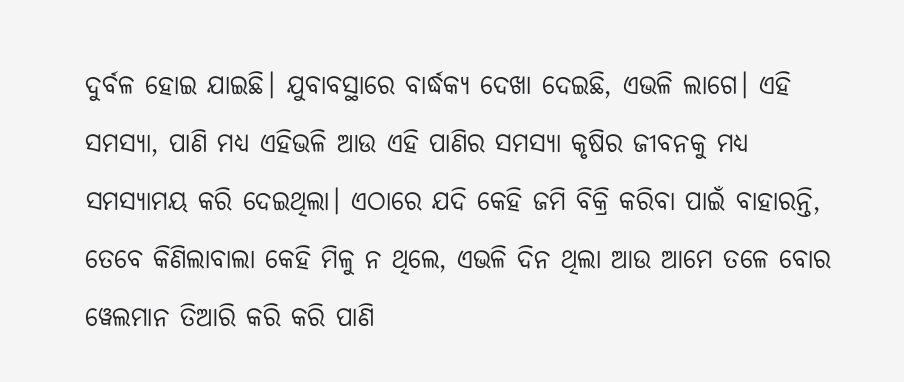ଦୁର୍ବଳ ହୋଇ ଯାଇଛି। ଯୁବାବସ୍ଥାରେ ବାର୍ଦ୍ଧକ୍ୟ ଦେଖା ଦେଇଛି, ଏଭଳି ଲାଗେ। ଏହି ସମସ୍ୟା, ପାଣି ମଧ୍ୟ ଏହିଭଳି ଆଉ ଏହି ପାଣିର ସମସ୍ୟା କୃଷିର ଜୀବନକୁ ମଧ୍ୟ ସମସ୍ୟାମୟ କରି ଦେଇଥିଲା। ଏଠାରେ ଯଦି କେହି ଜମି ବିକ୍ରି କରିବା ପାଇଁ ବାହାରନ୍ତି, ତେବେ କିଣିଲାବାଲା କେହି ମିଳୁ ନ ଥିଲେ, ଏଭଳି ଦିନ ଥିଲା ଆଉ ଆମେ ତଳେ ବୋର ୱେଲମାନ ତିଆରି କରି କରି ପାଣି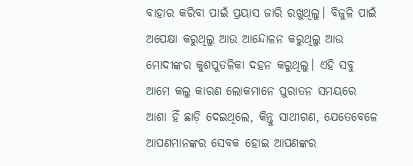ବାହାର କରିବା ପାଇଁ ପ୍ରୟାସ ଜାରି ରଖୁଥିଲୁ। ବିଜୁଳି ପାଇଁ ଅପେକ୍ଷା କରୁଥିଲୁ ଆଉ ଆନ୍ଦୋଳନ କରୁଥିଲୁ ଆଉ ମୋଦୀଙ୍କର କୁଶପୁତଳିକା ଦହନ କରୁଥିଲୁ। ଏହି ସବୁ ଆମେ କଲୁ କାରଣ ଲୋକମାନେ ପୁରାତନ ସମୟରେ ଆଶା ହିଁ ଛାଡ଼ି ଦେଇଥିଲେ, କିନ୍ତୁ ସାଥୀଗଣ, ଯେତେବେଳେ ଆପଣମାନଙ୍କର ସେବକ ହୋଇ ଆପଣଙ୍କର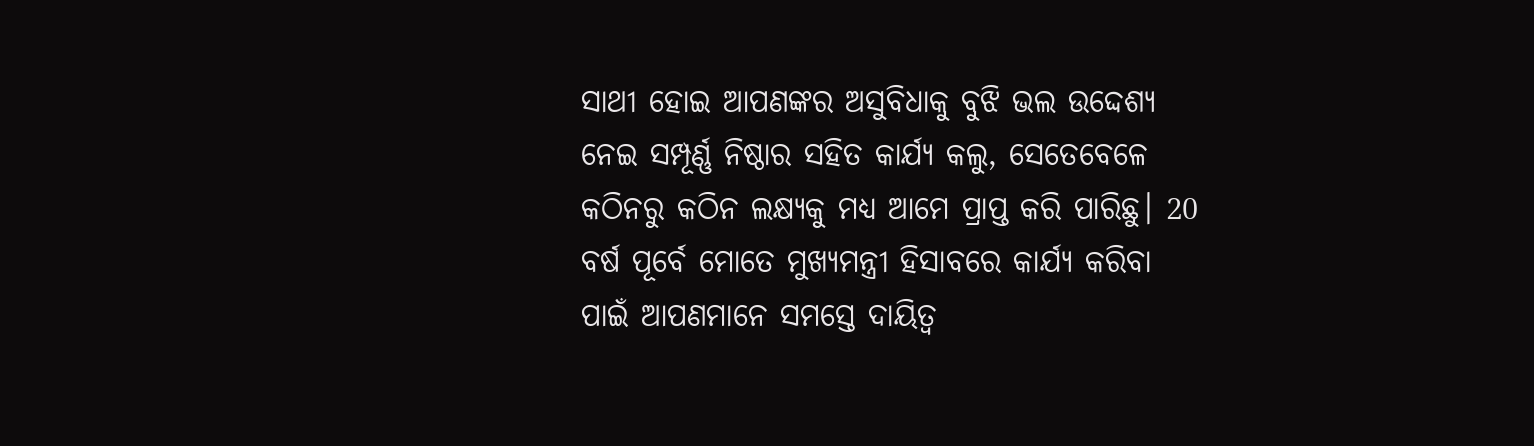ସାଥୀ ହୋଇ ଆପଣଙ୍କର ଅସୁବିଧାକୁ ବୁଝି ଭଲ ଉଦ୍ଦେଶ୍ୟ ନେଇ ସମ୍ପୂର୍ଣ୍ଣ ନିଷ୍ଠାର ସହିତ କାର୍ଯ୍ୟ କଲୁ, ସେତେବେଳେ କଠିନରୁ କଠିନ ଲକ୍ଷ୍ୟକୁ ମଧ୍ୟ ଆମେ ପ୍ରାପ୍ତ କରି ପାରିଛୁ। 20 ବର୍ଷ ପୂର୍ବେ ମୋତେ ମୁଖ୍ୟମନ୍ତ୍ରୀ ହିସାବରେ କାର୍ଯ୍ୟ କରିବା ପାଇଁ ଆପଣମାନେ ସମସ୍ତେ ଦାୟିତ୍ୱ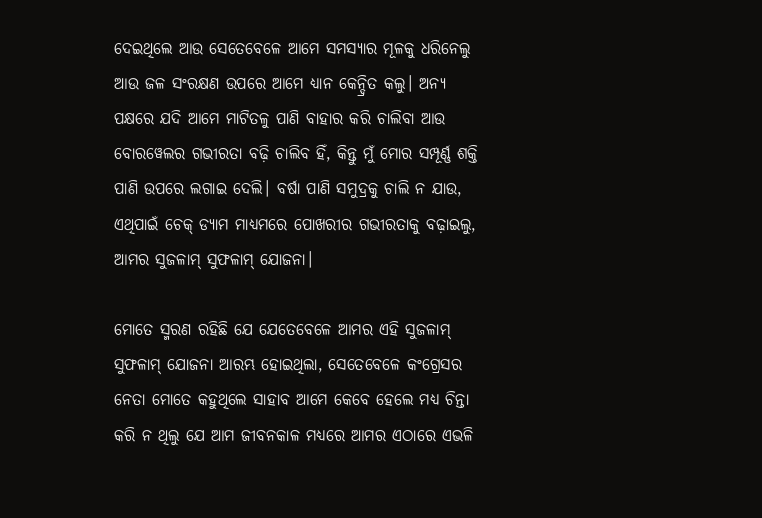ଦେଇଥିଲେ ଆଉ ସେତେବେଳେ ଆମେ ସମସ୍ୟାର ମୂଳକୁ ଧରିନେଲୁ ଆଉ ଜଳ ସଂରକ୍ଷଣ ଉପରେ ଆମେ ଧ୍ୟାନ କେନ୍ଦ୍ରିତ କଲୁ। ଅନ୍ୟ ପକ୍ଷରେ ଯଦି ଆମେ ମାଟିତଳୁ ପାଣି ବାହାର କରି ଚାଲିବା ଆଉ ବୋରୱେଲର ଗଭୀରତା ବଢ଼ି ଚାଲିବ ହିଁ, କିନ୍ତୁ ମୁଁ ମୋର ସମ୍ପୂର୍ଣ୍ଣ ଶକ୍ତି ପାଣି ଉପରେ ଲଗାଇ ଦେଲି। ବର୍ଷା ପାଣି ସମୁଦ୍ରକୁ ଚାଲି ନ ଯାଉ, ଏଥିପାଇଁ ଚେକ୍ ଡ୍ୟାମ ମାଧ୍ୟମରେ ପୋଖରୀର ଗଭୀରତାକୁ ବଢ଼ାଇଲୁ, ଆମର ସୁଜଳାମ୍ ସୁଫଳାମ୍ ଯୋଜନା।

ମୋତେ ସ୍ମରଣ ରହିଛି ଯେ ଯେତେବେଳେ ଆମର ଏହି ସୁଜଳାମ୍ ସୁଫଳାମ୍ ଯୋଜନା ଆରମ୍ଭ ହୋଇଥିଲା, ସେତେବେଳେ କଂଗ୍ରେସର ନେତା ମୋତେ କହୁଥିଲେ ସାହାବ ଆମେ କେବେ ହେଲେ ମଧ୍ୟ ଚିନ୍ତା କରି ନ ଥିଲୁ ଯେ ଆମ ଜୀବନକାଳ ମଧ୍ୟରେ ଆମର ଏଠାରେ ଏଭଳି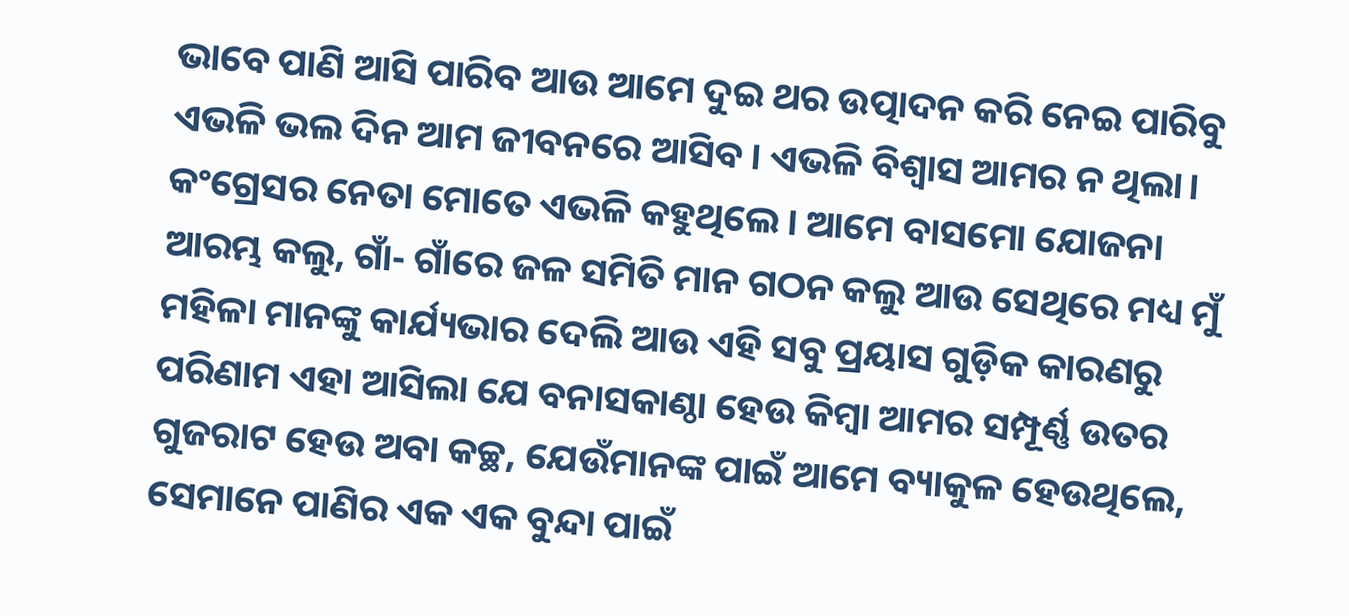ଭାବେ ପାଣି ଆସି ପାରିବ ଆଉ ଆମେ ଦୁଇ ଥର ଉତ୍ପାଦନ କରି ନେଇ ପାରିବୁ ଏଭଳି ଭଲ ଦିନ ଆମ ଜୀବନରେ ଆସିବ। ଏଭଳି ବିଶ୍ୱାସ ଆମର ନ ଥିଲା। କଂଗ୍ରେସର ନେତା ମୋତେ ଏଭଳି କହୁଥିଲେ। ଆମେ ବାସମୋ ଯୋଜନା  ଆରମ୍ଭ କଲୁ, ଗାଁ- ଗାଁରେ ଜଳ ସମିତି ମାନ ଗଠନ କଲୁ ଆଉ ସେଥିରେ ମଧ୍ୟ ମୁଁ ମହିଳା ମାନଙ୍କୁ କାର୍ଯ୍ୟଭାର ଦେଲି ଆଉ ଏହି ସବୁ ପ୍ରୟାସ ଗୁଡ଼ିକ କାରଣରୁ ପରିଣାମ ଏହା ଆସିଲା ଯେ ବନାସକାଣ୍ଠା ହେଉ କିମ୍ବା ଆମର ସମ୍ପୂର୍ଣ୍ଣ ଉତର ଗୁଜରାଟ ହେଉ ଅବା କଚ୍ଛ, ଯେଉଁମାନଙ୍କ ପାଇଁ ଆମେ ବ୍ୟାକୁଳ ହେଉଥିଲେ, ସେମାନେ ପାଣିର ଏକ ଏକ ବୁନ୍ଦା ପାଇଁ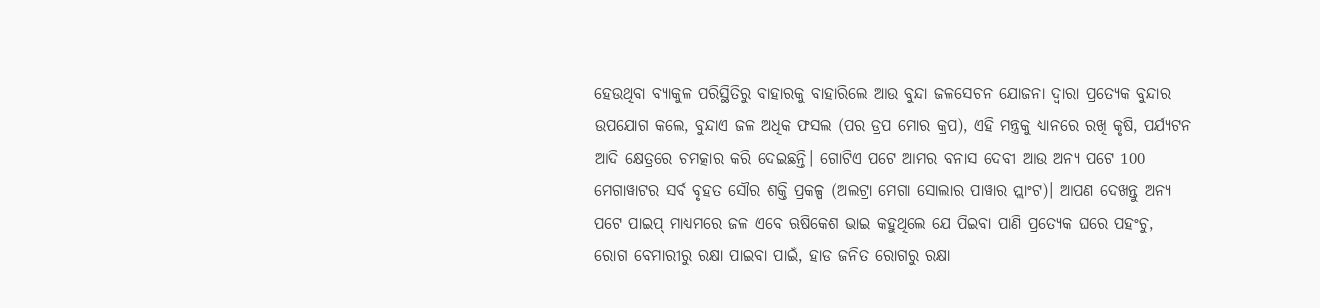ହେଉଥିବା ବ୍ୟାକୁଳ ପରିସ୍ଥିତିରୁ ବାହାରକୁ ବାହାରିଲେ ଆଉ ବୁନ୍ଦା ଜଳସେଚନ ଯୋଜନା ଦ୍ୱାରା ପ୍ରତ୍ୟେକ ବୁନ୍ଦାର ଉପଯୋଗ କଲେ, ବୁନ୍ଦାଏ ଜଳ ଅଧିକ ଫସଲ (ପର ଡ୍ରପ ମୋର କ୍ରପ), ଏହି ମନ୍ତ୍ରକୁ ଧ୍ୟାନରେ ରଖି କୃଷି, ପର୍ଯ୍ୟଟନ ଆଦି କ୍ଷେତ୍ରରେ ଚମତ୍କାର କରି ଦେଇଛନ୍ତି। ଗୋଟିଏ ପଟେ ଆମର ବନାସ ଦେବୀ ଆଉ ଅନ୍ୟ ପଟେ 100 ମେଗାୱାଟର ସର୍ବ ବୃହତ ସୌର ଶକ୍ତି ପ୍ରକଳ୍ପ (ଅଲଟ୍ରା ମେଗା ସୋଲାର ପାୱାର ପ୍ଲାଂଟ)। ଆପଣ ଦେଖନ୍ତୁ ଅନ୍ୟ ପଟେ ପାଇପ୍ ମାଧ୍ୟମରେ ଜଳ ଏବେ ଋଷିକେଶ ଭାଇ କହୁଥିଲେ ଯେ ପିଇବା ପାଣି ପ୍ରତ୍ୟେକ ଘରେ ପହଂଚୁ, ରୋଗ ବେମାରୀରୁ ରକ୍ଷା ପାଇବା ପାଇଁ, ହାଡ ଜନିତ ରୋଗରୁ ରକ୍ଷା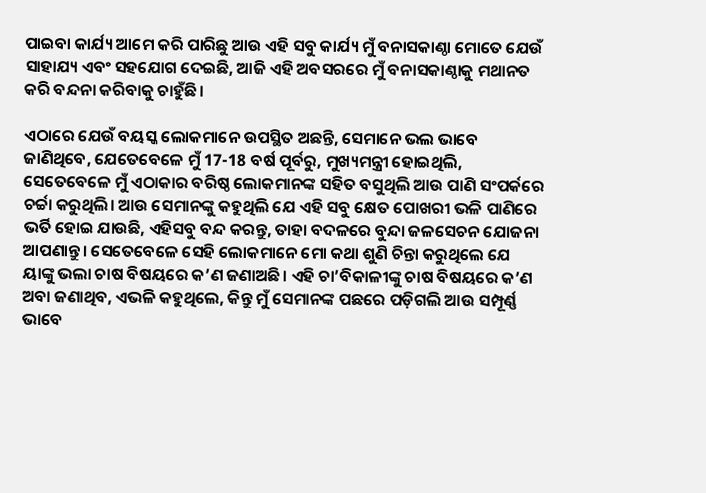ପାଇବା କାର୍ଯ୍ୟ ଆମେ କରି ପାରିଛୁ ଆଉ ଏହି ସବୁ କାର୍ଯ୍ୟ ମୁଁ ବନାସକାଣ୍ଠା ମୋତେ ଯେଉଁ ସାହାଯ୍ୟ ଏବଂ ସହଯୋଗ ଦେଇଛି, ଆଜି ଏହି ଅବସରରେ ମୁଁ ବନାସକାଣ୍ଠାକୁ ମଥାନତ କରି ବନ୍ଦନା କରିବାକୁ ଚାହୁଁଛି।

ଏଠାରେ ଯେଉଁ ବୟସ୍କ ଲୋକମାନେ ଉପସ୍ଥିତ ଅଛନ୍ତି, ସେମାନେ ଭଲ ଭାବେ ଜାଣିଥିବେ, ଯେତେବେଳେ ମୁଁ 17-18 ବର୍ଷ ପୂର୍ବରୁ, ମୁଖ୍ୟମନ୍ତ୍ରୀ ହୋଇଥିଲି, ସେତେବେଳେ ମୁଁ ଏଠାକାର ବରିଷ୍ଠ ଲୋକମାନଙ୍କ ସହିତ ବସୁଥିଲି ଆଉ ପାଣି ସଂପର୍କରେ ଚର୍ଚ୍ଚା କରୁଥିଲି। ଆଉ ସେମାନଙ୍କୁ କହୁଥିଲି ଯେ ଏହି ସବୁ କ୍ଷେତ ପୋଖରୀ ଭଳି ପାଣିରେ ଭର୍ତି ହୋଇ ଯାଉଛି, ଏହିସବୁ ବନ୍ଦ କରନ୍ତୁ, ତାହା ବଦଳରେ ବୁନ୍ଦା ଜଳସେଚନ ଯୋଜନା ଆପଣାନ୍ତୁ। ସେତେବେଳେ ସେହି ଲୋକମାନେ ମୋ କଥା ଶୁଣି ଚିନ୍ତା କରୁଥିଲେ ଯେ ୟାଙ୍କୁ ଭଲା ଚାଷ ବିଷୟରେ କ’ଣ ଜଣାଅଛି। ଏହି ଚା’ବିକାଳୀଙ୍କୁ ଚାଷ ବିଷୟରେ କ’ଣ ଅବା ଜଣାଥିବ, ଏଭଳି କହୁଥିଲେ, କିନ୍ତୁ ମୁଁ ସେମାନଙ୍କ ପଛରେ ପଡ଼ିଗଲି ଆଉ ସମ୍ପୂର୍ଣ୍ଣ ଭାବେ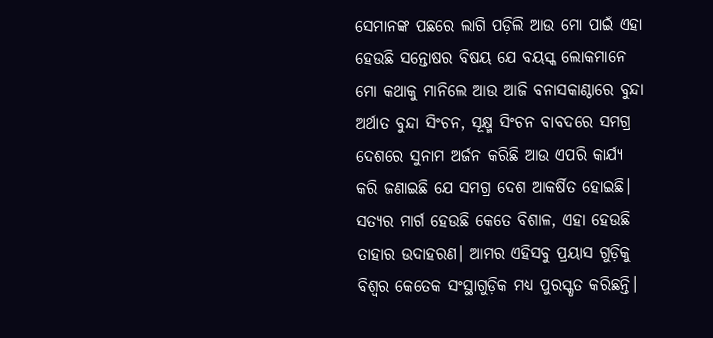ସେମାନଙ୍କ ପଛରେ ଲାଗି ପଡ଼ିଲି ଆଉ ମୋ ପାଇଁ ଏହା ହେଉଛି ସନ୍ତୋଷର ବିଷୟ ଯେ ବୟସ୍କ ଲୋକମାନେ ମୋ କଥାକୁ ମାନିଲେ ଆଉ ଆଜି ବନାସକାଣ୍ଠାରେ ବୁନ୍ଦା ଅର୍ଥାତ ବୁନ୍ଦା ସିଂଚନ, ସୂକ୍ଷ୍ମ ସିଂଚନ ବାବଦରେ ସମଗ୍ର ଦେଶରେ ସୁନାମ ଅର୍ଜନ କରିଛି ଆଉ ଏପରି କାର୍ଯ୍ୟ କରି ଜଣାଇଛି ଯେ ସମଗ୍ର ଦେଶ ଆକର୍ଷିତ ହୋଇଛି। ସତ୍ୟର ମାର୍ଗ ହେଉଛି କେତେ ବିଶାଳ, ଏହା ହେଉଛି ତାହାର ଉଦାହରଣ। ଆମର ଏହିସବୁ ପ୍ରୟାସ ଗୁଡ଼ିକୁ ବିଶ୍ୱର କେତେକ ସଂସ୍ଥାଗୁଡ଼ିକ ମଧ୍ୟ ପୁରସ୍କୃତ କରିଛନ୍ତି।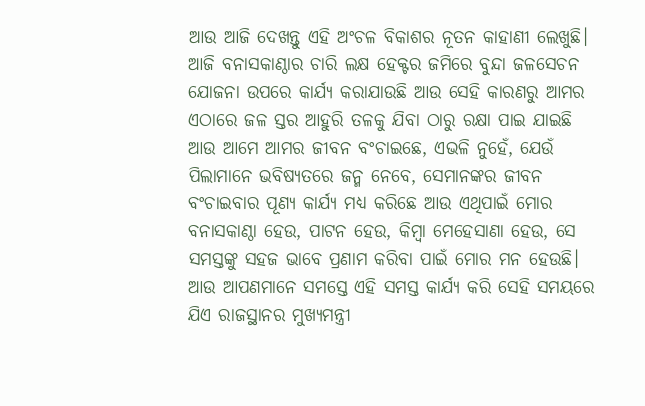ଆଉ ଆଜି ଦେଖନ୍ତୁ ଏହି ଅଂଚଳ ବିକାଶର ନୂତନ କାହାଣୀ ଲେଖୁଛି। ଆଜି ବନାସକାଣ୍ଠାର ଚାରି ଲକ୍ଷ ହେକ୍ଟର ଜମିରେ ବୁନ୍ଦା ଜଳସେଚନ ଯୋଜନା ଉପରେ କାର୍ଯ୍ୟ କରାଯାଉଛି ଆଉ ସେହି କାରଣରୁ ଆମର ଏଠାରେ ଜଳ ସ୍ତର ଆହୁରି ତଳକୁ ଯିବା ଠାରୁ ରକ୍ଷା ପାଇ ଯାଇଛି ଆଉ ଆମେ ଆମର ଜୀବନ ବଂଚାଇଛେ, ଏଭଳି ନୁହେଁ, ଯେଉଁ ପିଲାମାନେ ଭବିଷ୍ୟତରେ ଜନ୍ମ ନେବେ, ସେମାନଙ୍କର ଜୀବନ ବଂଚାଇବାର ପୂଣ୍ୟ କାର୍ଯ୍ୟ ମଧ୍ୟ କରିଛେ ଆଉ ଏଥିପାଇଁ ମୋର ବନାସକାଣ୍ଠା ହେଉ, ପାଟନ ହେଉ, କିମ୍ବା ମେହେସାଣା ହେଉ, ସେ ସମସ୍ତଙ୍କୁ ସହଜ ଭାବେ ପ୍ରଣାମ କରିବା ପାଇଁ ମୋର ମନ ହେଉଛି। ଆଉ ଆପଣମାନେ ସମସ୍ତେ ଏହି ସମସ୍ତ କାର୍ଯ୍ୟ କରି ସେହି ସମୟରେ ଯିଏ ରାଜସ୍ଥାନର ମୁଖ୍ୟମନ୍ତ୍ରୀ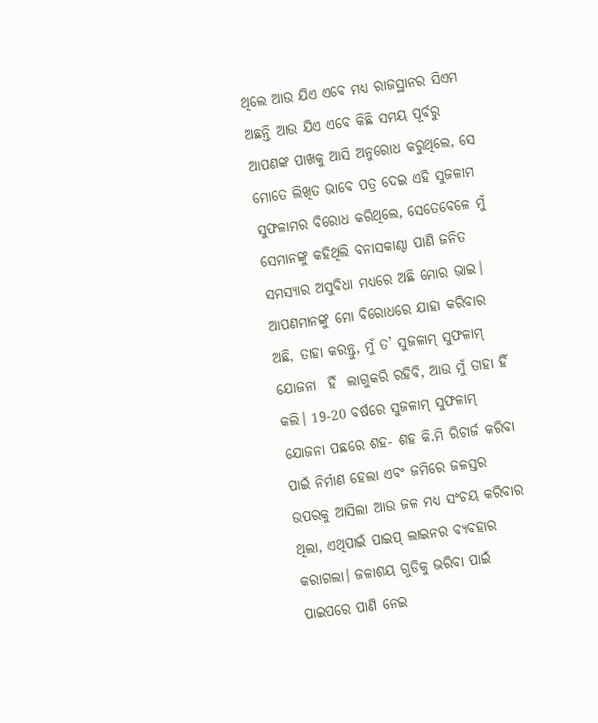ଥିଲେ ଆଉ ଯିଏ ଏବେ ମଧ୍ୟ ରାଜସ୍ଥାନର ସିଏମ ଅଛନ୍ତି ଆଉ ଯିଏ ଏବେ କିଛି ସମୟ ପୂର୍ବରୁ ଆପଣଙ୍କ ପାଖକୁ ଆସି ଅନୁରୋଧ କରୁଥିଲେ, ସେ ମୋତେ ଲିଖିତ ଭାବେ ପତ୍ର ଦେଇ ଏହି ସୁଜଳାମ ସୁଫଳାମର ବିରୋଧ କରିଥିଲେ, ସେତେବେଳେ ମୁଁ ସେମାନଙ୍କୁ କହିଥିଲି ବନାସକାଣ୍ଠା ପାଣି ଜନିତ ସମସ୍ୟାର ଅସୁବିଧା ମଧ୍ୟରେ ଅଛି ମୋର ଭାଇ। ଆପଣମାନଙ୍କୁ ମୋ ବିରୋଧରେ ଯାହା କରିବାର ଅଛି, ତାହା କରନ୍ତୁ, ମୁଁ ତ’ ସୁଜଳାମ୍ ସୁଫଳାମ୍ ଯୋଜନା  ହିଁ  ଲାଗୁକରି ରହିବି, ଆଉ ମୁଁ ତାହା ହିଁ କଲି। 19-20 ବର୍ଷରେ ସୁଜଳାମ୍ ସୁଫଳାମ୍ ଯୋଜନା ପଛରେ ଶହ- ଶହ କି.ମି ରିଚାର୍ଜ କରିବା ପାଇଁ ନିର୍ମାଣ ହେଲା ଏବଂ ଜମିରେ ଜଳସ୍ତର ଉପରକୁ ଆସିଲା ଆଉ ଜଳ ମଧ୍ୟ ସଂଚୟ କରିବାର ଥିଲା, ଏଥିପାଇଁ ପାଇପ୍ ଲାଇନର ବ୍ୟବହାର କରାଗଲା। ଜଳାଶୟ ଗୁଡିକୁ ଭରିବା ପାଇଁ ପାଇପରେ ପାଣି ନେଇ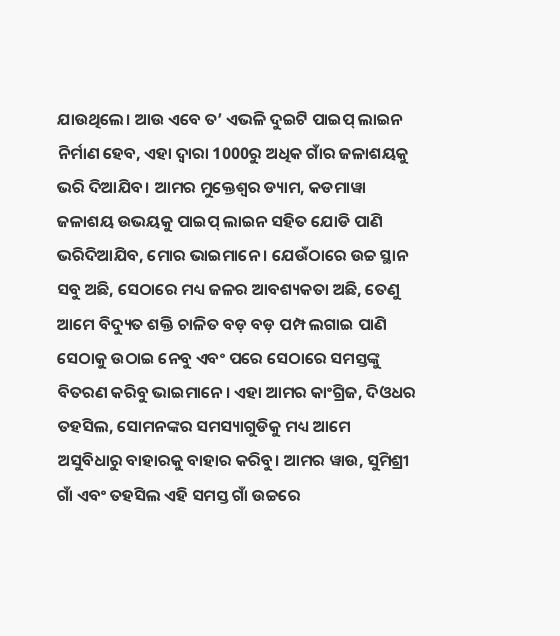ଯାଉଥିଲେ। ଆଉ ଏବେ ତ’ ଏଭଳି ଦୁଇଟି ପାଇପ୍ ଲାଇନ ନିର୍ମାଣ ହେବ, ଏହା ଦ୍ୱାରା 1000ରୁ ଅଧିକ ଗାଁର ଜଳାଶୟକୁ ଭରି ଦିଆଯିବ। ଆମର ମୁକ୍ତେଶ୍ୱର ଡ୍ୟାମ, କଡମାୱା ଜଳାଶୟ ଉଭୟକୁ ପାଇପ୍ ଲାଇନ ସହିତ ଯୋଡି ପାଣି ଭରିଦିଆଯିବ, ମୋର ଭାଇମାନେ । ଯେଉଁଠାରେ ଉଚ୍ଚ ସ୍ଥାନ ସବୁ ଅଛି, ସେଠାରେ ମଧ୍ୟ ଜଳର ଆବଶ୍ୟକତା ଅଛି, ତେଣୁ ଆମେ ବିଦ୍ୟୁତ ଶକ୍ତି ଚାଳିତ ବଡ଼ ବଡ଼ ପମ୍ପ ଲଗାଇ ପାଣି ସେଠାକୁ ଉଠାଇ ନେବୁ ଏବଂ ପରେ ସେଠାରେ ସମସ୍ତଙ୍କୁ ବିତରଣ କରିବୁ ଭାଇମାନେ। ଏହା ଆମର କାଂଗ୍ରିଜ, ଦିଓଧର ତହସିଲ, ସୋମନଙ୍କର ସମସ୍ୟାଗୁଡିକୁ ମଧ୍ୟ ଆମେ ଅସୁବିଧାରୁ ବାହାରକୁ ବାହାର କରିବୁ। ଆମର ୱାଉ, ସୁମିଶ୍ରୀ ଗାଁ ଏବଂ ତହସିଲ ଏହି ସମସ୍ତ ଗାଁ ଉଚ୍ଚରେ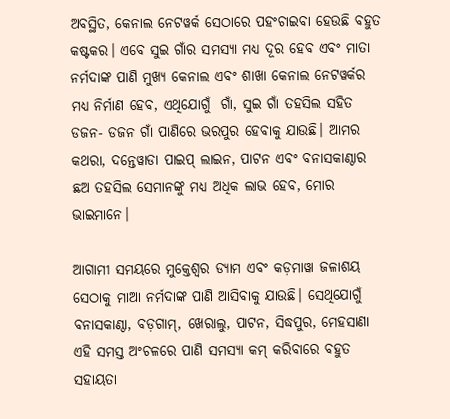ଅବସ୍ଥିତ, କେନାଲ ନେଟୱର୍କ ସେଠାରେ ପହଂଚାଇବା ହେଉଛି ବହୁତ କଷ୍ଟକର। ଏବେ ସୁଇ ଗାଁର ସମସ୍ୟା ମଧ୍ୟ ଦୂର ହେବ ଏବଂ ମାତା ନର୍ମଦାଙ୍କ ପାଣି ମୁଖ୍ୟ କେନାଲ ଏବଂ ଶାଖା କେନାଲ ନେଟୱର୍କର ମଧ୍ୟ ନିର୍ମାଣ ହେବ, ଏଥିଯୋଗୁଁ  ଗାଁ, ସୁଇ ଗାଁ ତହସିଲ ସହିତ ଡଜନ- ଡଜନ ଗାଁ ପାଣିରେ ଭରପୁର ହେବାକୁ ଯାଉଛି। ଆମର କଥରା, ଦନ୍ତେୱାଡା ପାଇପ୍ ଲାଇନ, ପାଟନ ଏବଂ ବନାସକାଣ୍ଠାର ଛଅ ତହସିଲ ସେମାନଙ୍କୁ ମଧ୍ୟ ଅଧିକ ଲାଭ ହେବ, ମୋର ଭାଇମାନେ।

ଆଗାମୀ ସମୟରେ ମୁକ୍ତେଶ୍ୱର ଡ୍ୟାମ ଏବଂ କଡ଼ମାୱା ଜଳାଶୟ ସେଠାକୁ ମାଆ ନର୍ମଦାଙ୍କ ପାଣି ଆସିବାକୁ ଯାଉଛି। ସେଥିଯୋଗୁଁ ବନାସକାଣ୍ଠା, ବଡ଼ଗାମ୍, ଖେରାଲୁ, ପାଟନ, ସିଦ୍ଧପୁର, ମେହସାଣା ଏହି ସମସ୍ତ ଅଂଚଳରେ ପାଣି ସମସ୍ୟା କମ୍ କରିବାରେ ବହୁତ ସହାୟତା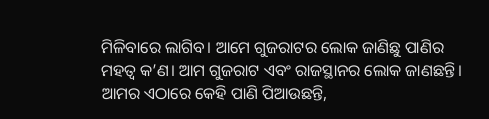ମିଳିବାରେ ଲାଗିବ। ଆମେ ଗୁଜରାଟର ଲୋକ ଜାଣିଛୁ ପାଣିର ମହତ୍ୱ କ’ଣ। ଆମ ଗୁଜରାଟ ଏବଂ ରାଜସ୍ଥାନର ଲୋକ ଜାଣଛନ୍ତି। ଆମର ଏଠାରେ କେହି ପାଣି ପିଆଉଛନ୍ତି,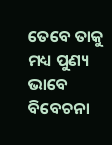ତେବେ ତାକୁ ମଧ୍ୟ ପୁଣ୍ୟ ଭାବେ ବିବେଚନା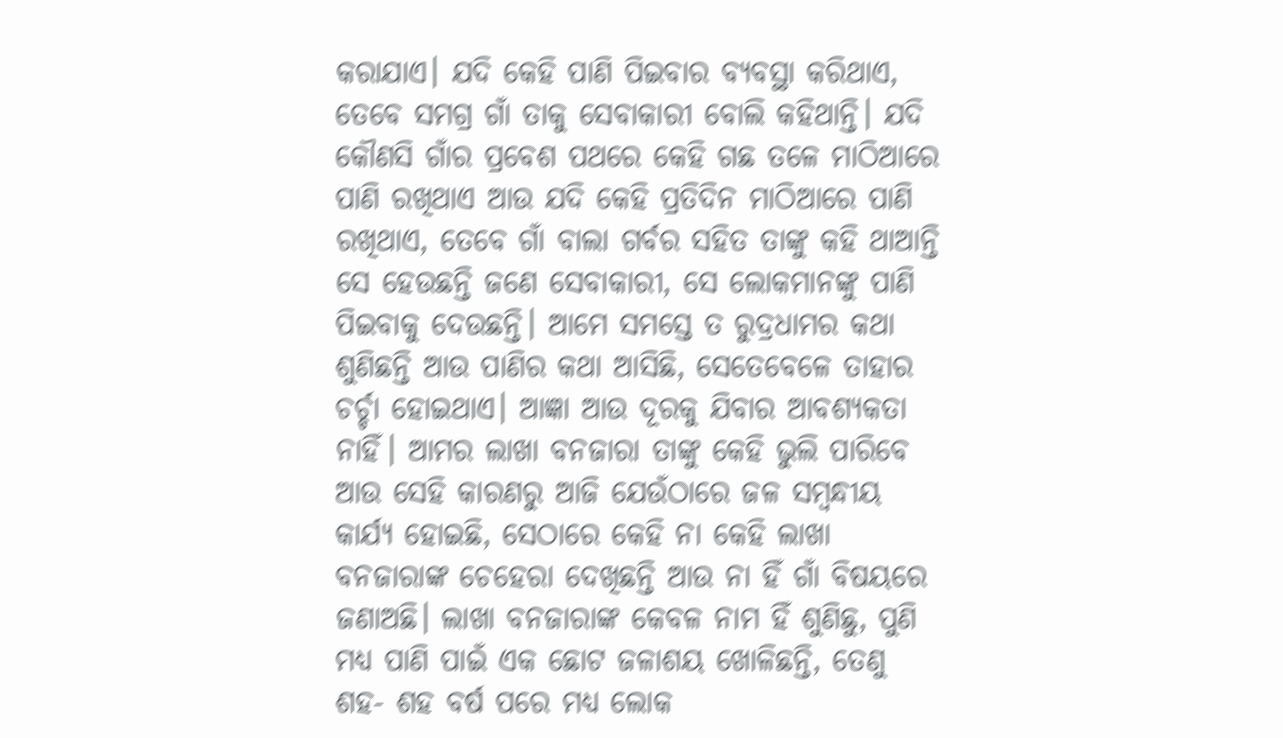କରାଯାଏ। ଯଦି କେହି ପାଣି ପିଇବାର ବ୍ୟବସ୍ଥା କରିଥାଏ, ତେବେ ସମଗ୍ର ଗାଁ ତାକୁ ସେବାକାରୀ ବୋଲି କହିଥାନ୍ତି। ଯଦି କୌଣସି ଗାଁର ପ୍ରବେଶ ପଥରେ କେହି ଗଛ ତଳେ ମାଠିଆରେ ପାଣି ରଖିଥାଏ ଆଉ ଯଦି କେହି ପ୍ରତିଦିନ ମାଠିଆରେ ପାଣି ରଖିଥାଏ, ତେବେ ଗାଁ ବାଲା ଗର୍ବର ସହିତ ତାଙ୍କୁ କହି ଥାଆନ୍ତି ସେ ହେଉଛନ୍ତି ଜଣେ ସେବାକାରୀ, ସେ ଲୋକମାନଙ୍କୁ ପାଣି ପିଇବାକୁ ଦେଉଛନ୍ତି। ଆମେ ସମସ୍ତେ ତ ରୁଦ୍ରଧାମର କଥା ଶୁଣିଛନ୍ତି ଆଉ ପାଣିର କଥା ଆସିଛି, ସେତେବେଳେ ତାହାର ଚର୍ଚ୍ଚା ହୋଇଥାଏ। ଆଜ୍ଞା ଆଉ ଦୂରକୁ ଯିବାର ଆବଶ୍ୟକତା ନାହିଁ। ଆମର ଲାଖା ବନଜାରା ତାଙ୍କୁ କେହି ଭୁଲି ପାରିବେ ଆଉ ସେହି କାରଣରୁ ଆଜି ଯେଉଁଠାରେ ଜଳ ସମ୍ବନ୍ଧୀୟ କାର୍ଯ୍ୟ ହୋଇଛି, ସେଠାରେ କେହି ନା କେହି ଲାଖା ବନଜାରାଙ୍କ ଚେହେରା ଦେଖିଛନ୍ତି ଆଉ ନା ହିଁ ଗାଁ ବିଷୟରେ ଜଣାଅଛି। ଲାଖା ବନଜାରାଙ୍କ କେବଳ ନାମ ହିଁ ଶୁଣିଛୁ, ପୁଣି ମଧ୍ୟ ପାଣି ପାଇଁ ଏକ ଛୋଟ ଜଳାଶୟ ଖୋଳିଛନ୍ତି, ତେଣୁ ଶହ- ଶହ ବର୍ଷ ପରେ ମଧ୍ୟ ଲୋକ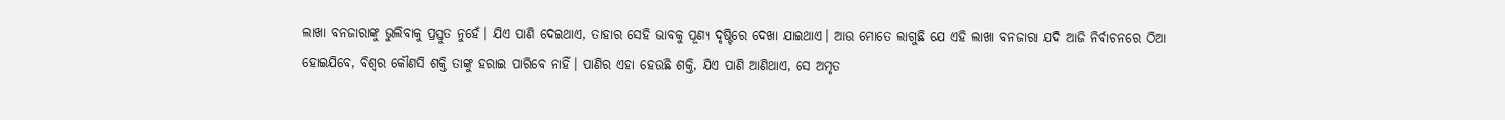ଲାଖା ବନଜାରାଙ୍କୁ ଭୁଲିବାକୁ ପ୍ରସ୍ତୁତ ନୁହେଁ। ଯିଏ ପାଣି ଦେଇଥାଏ, ତାହାର ସେହି ଭାବକୁ ପୂଣ୍ୟ ଦୃଷ୍ଟିରେ ଦେଖା ଯାଇଥାଏ। ଆଉ ମୋତେ ଲାଗୁଛି ଯେ ଏହି ଲାଖା ବନଜାରା ଯଦି ଆଜି ନିର୍ବାଚନରେ ଠିଆ ହୋଇଯିବେ, ବିଶ୍ୱର କୌଣସି ଶକ୍ତି ତାଙ୍କୁ ହରାଇ ପାରିବେ ନାହିଁ। ପାଣିର ଏହା ହେଉଛି ଶକ୍ତି, ଯିଏ ପାଣି ଆଣିଥାଏ, ସେ ଅମୃତ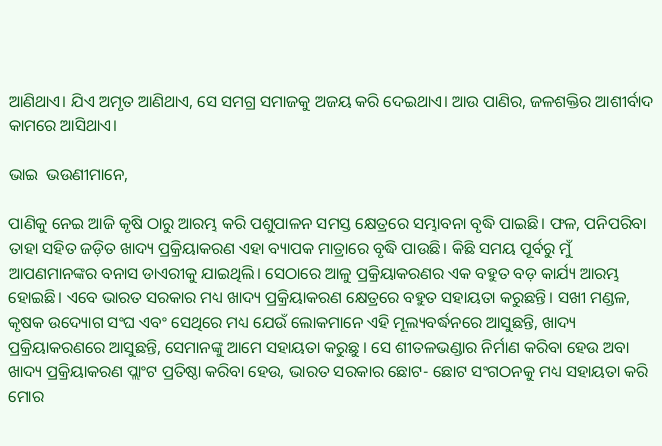ଆଣିଥାଏ। ଯିଏ ଅମୃତ ଆଣିଥାଏ, ସେ ସମଗ୍ର ସମାଜକୁ ଅଜୟ କରି ଦେଇଥାଏ। ଆଉ ପାଣିର, ଜଳଶକ୍ତିର ଆଶୀର୍ବାଦ କାମରେ ଆସିଥାଏ।

ଭାଇ  ଭଉଣୀମାନେ,

ପାଣିକୁ ନେଇ ଆଜି କୃଷି ଠାରୁ ଆରମ୍ଭ କରି ପଶୁପାଳନ ସମସ୍ତ କ୍ଷେତ୍ରରେ ସମ୍ଭାବନା ବୃଦ୍ଧି ପାଇଛି। ଫଳ, ପନିପରିବା ତାହା ସହିତ ଜଡ଼ିତ ଖାଦ୍ୟ ପ୍ରକ୍ରିୟାକରଣ ଏହା ବ୍ୟାପକ ମାତ୍ରାରେ ବୃଦ୍ଧି ପାଉଛି। କିଛି ସମୟ ପୂର୍ବରୁ ମୁଁ ଆପଣମାନଙ୍କର ବନାସ ଡାଏରୀକୁ ଯାଇଥିଲି। ସେଠାରେ ଆଳୁ ପ୍ରକ୍ରିୟାକରଣର ଏକ ବହୁତ ବଡ଼ କାର୍ଯ୍ୟ ଆରମ୍ଭ ହୋଇଛି। ଏବେ ଭାରତ ସରକାର ମଧ୍ୟ ଖାଦ୍ୟ ପ୍ରକ୍ରିୟାକରଣ କ୍ଷେତ୍ରରେ ବହୁତ ସହାୟତା କରୁଛନ୍ତି। ସଖୀ ମଣ୍ଡଳ, କୃଷକ ଉଦ୍ୟୋଗ ସଂଘ ଏବଂ ସେଥିରେ ମଧ୍ୟ ଯେଉଁ ଲୋକମାନେ ଏହି ମୂଲ୍ୟବର୍ଦ୍ଧନରେ ଆସୁଛନ୍ତି, ଖାଦ୍ୟ ପ୍ରକ୍ରିୟାକରଣରେ ଆସୁଛନ୍ତି, ସେମାନଙ୍କୁ ଆମେ ସହାୟତା କରୁଛୁ । ସେ ଶୀତଳଭଣ୍ଡାର ନିର୍ମାଣ କରିବା ହେଉ ଅବା ଖାଦ୍ୟ ପ୍ରକ୍ରିୟାକରଣ ପ୍ଲାଂଟ ପ୍ରତିଷ୍ଠା କରିବା ହେଉ, ଭାରତ ସରକାର ଛୋଟ- ଛୋଟ ସଂଗଠନକୁ ମଧ୍ୟ ସହାୟତା କରି ମୋର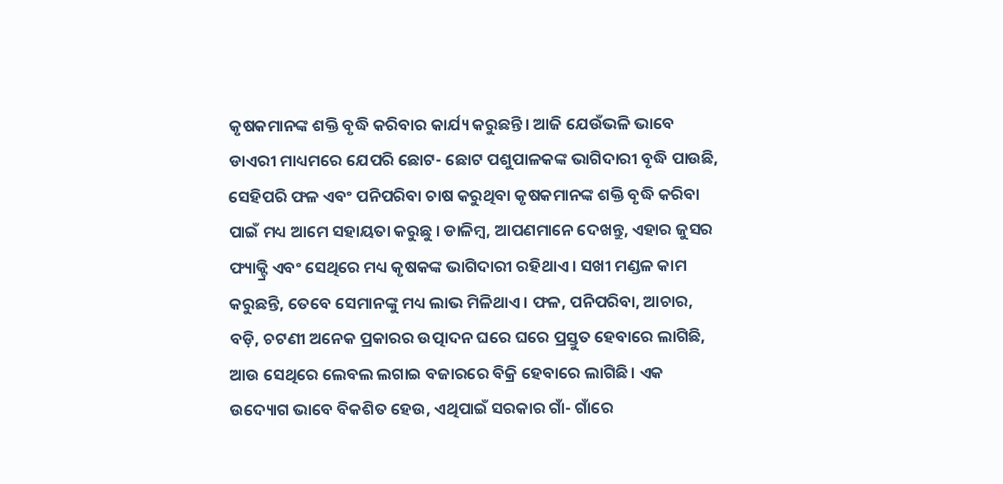କୃଷକମାନଙ୍କ ଶକ୍ତି ବୃଦ୍ଧି କରିବାର କାର୍ଯ୍ୟ କରୁଛନ୍ତି। ଆଜି ଯେଉଁଭଳି ଭାବେ ଡାଏରୀ ମାଧ୍ୟମରେ ଯେପରି ଛୋଟ- ଛୋଟ ପଶୁପାଳକଙ୍କ ଭାଗିଦାରୀ ବୃଦ୍ଧି ପାଉଛି, ସେହିପରି ଫଳ ଏବଂ ପନିପରିବା ଚାଷ କରୁଥିବା କୃଷକମାନଙ୍କ ଶକ୍ତି ବୃଦ୍ଧି କରିବା ପାଇଁ ମଧ୍ୟ ଆମେ ସହାୟତା କରୁଛୁ । ଡାଳିମ୍ବ, ଆପଣମାନେ ଦେଖନ୍ତୁ, ଏହାର ଜୁସର ଫ୍ୟାକ୍ଟ୍ରି ଏବଂ ସେଥିରେ ମଧ୍ୟ କୃଷକଙ୍କ ଭାଗିଦାରୀ ରହିଥାଏ । ସଖୀ ମଣ୍ଡଳ କାମ କରୁଛନ୍ତି, ତେବେ ସେମାନଙ୍କୁ ମଧ୍ୟ ଲାଭ ମିଳିଥାଏ। ଫଳ, ପନିପରିବା, ଆଚାର, ବଡ଼ି, ଚଟଣୀ ଅନେକ ପ୍ରକାରର ଉତ୍ପାଦନ ଘରେ ଘରେ ପ୍ରସ୍ତୁତ ହେବାରେ ଲାଗିଛି, ଆଉ ସେଥିରେ ଲେବଲ ଲଗାଇ ବଜାରରେ ବିକ୍ରି ହେବାରେ ଲାଗିଛି। ଏକ ଉଦ୍ୟୋଗ ଭାବେ ବିକଶିତ ହେଉ, ଏଥିପାଇଁ ସରକାର ଗାଁ- ଗାଁରେ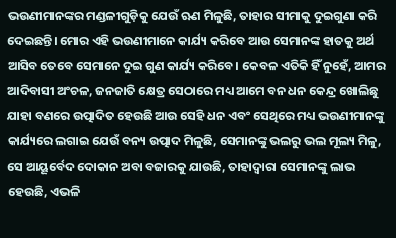ଭଉଣୀମାନଙ୍କର ମଣ୍ଡଳୀଗୁଡ଼ିକୁ ଯେଉଁ ଋଣ ମିଳୁଛି, ତାହାର ସୀମାକୁ ଦୁଇଗୁଣା କରି ଦେଇଛନ୍ତି। ମୋର ଏହି ଭଉଣୀମାନେ କାର୍ଯ୍ୟ କରିବେ ଆଉ ସେମାନଙ୍କ ହାତକୁ ଅର୍ଥ ଆସିବ ତେବେ ସେମାନେ ଦୁଇ ଗୁଣ କାର୍ଯ୍ୟ କରିବେ। କେବଳ ଏତିକି ହିଁ ନୁହେଁ, ଆମର ଆଦିବାସୀ ଅଂଚଳ, ଜନଜାତି କ୍ଷେତ୍ର ସେଠାରେ ମଧ୍ୟ ଆମେ ବନ ଧନ କେନ୍ଦ୍ର ଖୋଲିଛୁ ଯାହା ବଣରେ ଉତ୍ପାଦିତ ହେଉଛି ଆଉ ସେହି ଧନ ଏବଂ ସେଥିରେ ମଧ୍ୟ ଭଉଣୀମାନଙ୍କୁ କାର୍ଯ୍ୟରେ ଲଗାଇ ଯେଉଁ ବନ୍ୟ ଉତ୍ପାଦ ମିଳୁଛି, ସେମାନଙ୍କୁ ଭଲରୁ ଭଲ ମୂଲ୍ୟ ମିଳୁ, ସେ ଆୟୂର୍ବେଦ ଦୋକାନ ଅବା ବଜାରକୁ ଯାଉଛି, ତାହାଦ୍ୱାରା ସେମାନଙ୍କୁ ଲାଭ ହେଉଛି, ଏଭଳି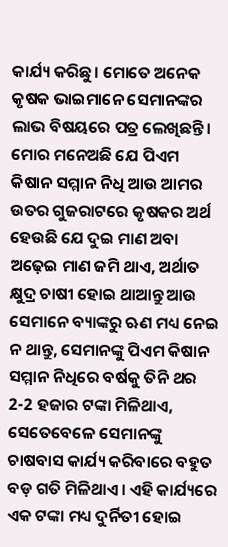କାର୍ଯ୍ୟ କରିଛୁ। ମୋତେ ଅନେକ କୃଷକ ଭାଇମାନେ ସେମାନଙ୍କର ଲାଭ ବିଷୟରେ ପତ୍ର ଲେଖିଛନ୍ତି। ମୋର ମନେଅଛି ଯେ ପିଏମ କିଷାନ ସମ୍ମାନ ନିଧି ଆଉ ଆମର ଉତର ଗୁଜରାଟରେ କୃଷକର ଅର୍ଥ ହେଉଛି ଯେ ଦୁଇ ମାଣ ଅବା ଅଢ଼େଇ ମାଣ ଜମି ଥାଏ, ଅର୍ଥାତ କ୍ଷୁଦ୍ର ଚାଷୀ ହୋଇ ଥାଆନ୍ତୁ ଆଉ ସେମାନେ ବ୍ୟାଙ୍କରୁ ଋଣ ମଧ୍ୟ ନେଇ ନ ଥାନ୍ତୁ, ସେମାନଙ୍କୁ ପିଏମ କିଷାନ ସମ୍ମାନ ନିଧିରେ ବର୍ଷକୁ ତିନି ଥର 2-2 ହଜାର ଟଙ୍କା ମିଳିଥାଏ, ସେତେବେଳେ ସେମାନଙ୍କୁ ଚାଷବାସ କାର୍ଯ୍ୟ କରିବାରେ ବହୁତ ବଡ଼ ଗତି ମିଳିଥାଏ। ଏହି କାର୍ଯ୍ୟରେ ଏକ ଟଙ୍କା ମଧ୍ୟ ଦୁର୍ନିତୀ ହୋଇ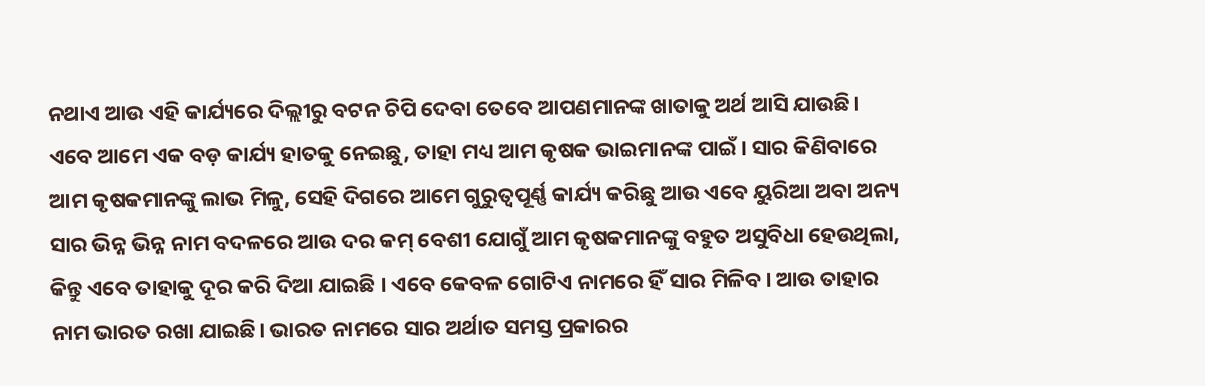ନଥାଏ ଆଉ ଏହି କାର୍ଯ୍ୟରେ ଦିଲ୍ଲୀରୁ ବଟନ ଚିପି ଦେବା ତେବେ ଆପଣମାନଙ୍କ ଖାତାକୁ ଅର୍ଥ ଆସି ଯାଉଛି। ଏବେ ଆମେ ଏକ ବଡ଼ କାର୍ଯ୍ୟ ହାତକୁ ନେଇଛୁ, ତାହା ମଧ୍ୟ ଆମ କୃଷକ ଭାଇମାନଙ୍କ ପାଇଁ। ସାର କିଣିବାରେ ଆମ କୃଷକମାନଙ୍କୁ ଲାଭ ମିଳୁ, ସେହି ଦିଗରେ ଆମେ ଗୁରୁତ୍ୱପୂର୍ଣ୍ଣ କାର୍ଯ୍ୟ କରିଛୁ ଆଉ ଏବେ ୟୁରିଆ ଅବା ଅନ୍ୟ ସାର ଭିନ୍ନ ଭିନ୍ନ ନାମ ବଦଳରେ ଆଉ ଦର କମ୍ ବେଶୀ ଯୋଗୁଁ ଆମ କୃଷକମାନଙ୍କୁ ବହୁତ ଅସୁବିଧା ହେଉଥିଲା, କିନ୍ତୁ ଏବେ ତାହାକୁ ଦୂର କରି ଦିଆ ଯାଇଛି । ଏବେ କେବଳ ଗୋଟିଏ ନାମରେ ହିଁ ସାର ମିଳିବ। ଆଉ ତାହାର ନାମ ଭାରତ ରଖା ଯାଇଛି। ଭାରତ ନାମରେ ସାର ଅର୍ଥାତ ସମସ୍ତ ପ୍ରକାରର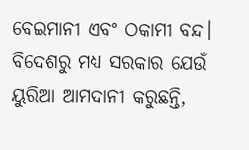ବେଇମାନୀ ଏବଂ ଠକାମୀ ବନ୍ଦ। ବିଦେଶରୁ ମଧ୍ୟ ସରକାର ଯେଉଁ ୟୁରିଆ ଆମଦାନୀ କରୁଛନ୍ତି,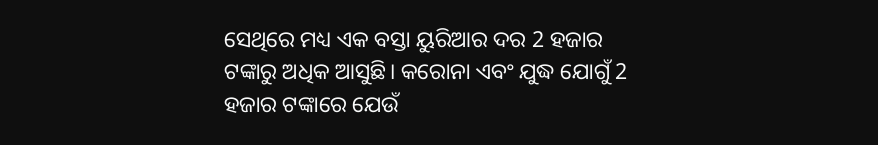ସେଥିରେ ମଧ୍ୟ ଏକ ବସ୍ତା ୟୁରିଆର ଦର 2 ହଜାର ଟଙ୍କାରୁ ଅଧିକ ଆସୁଛି। କରୋନା ଏବଂ ଯୁଦ୍ଧ ଯୋଗୁଁ 2 ହଜାର ଟଙ୍କାରେ ଯେଉଁ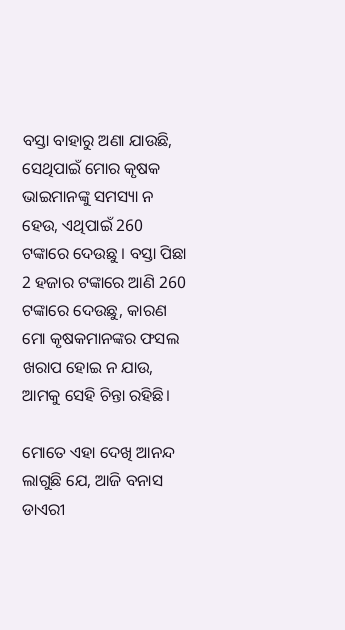ବସ୍ତା ବାହାରୁ ଅଣା ଯାଉଛି, ସେଥିପାଇଁ ମୋର କୃଷକ ଭାଇମାନଙ୍କୁ ସମସ୍ୟା ନ ହେଉ, ଏଥିପାଇଁ 260 ଟଙ୍କାରେ ଦେଉଛୁ । ବସ୍ତା ପିଛା 2 ହଜାର ଟଙ୍କାରେ ଆଣି 260 ଟଙ୍କାରେ ଦେଉଛୁ, କାରଣ ମୋ କୃଷକମାନଙ୍କର ଫସଲ ଖରାପ ହୋଇ ନ ଯାଉ, ଆମକୁ ସେହି ଚିନ୍ତା ରହିଛି।

ମୋତେ ଏହା ଦେଖି ଆନନ୍ଦ ଲାଗୁଛି ଯେ, ଆଜି ବନାସ ଡାଏରୀ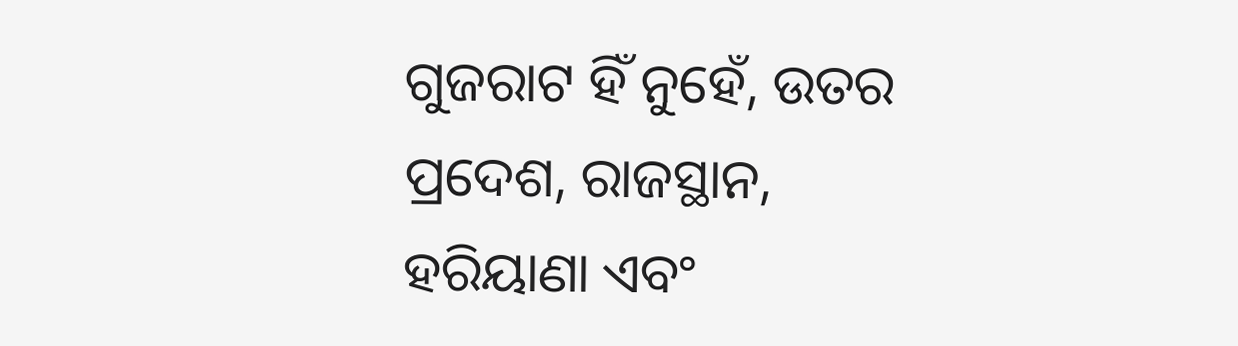ଗୁଜରାଟ ହିଁ ନୁହେଁ, ଉତର ପ୍ରଦେଶ, ରାଜସ୍ଥାନ, ହରିୟାଣା ଏବଂ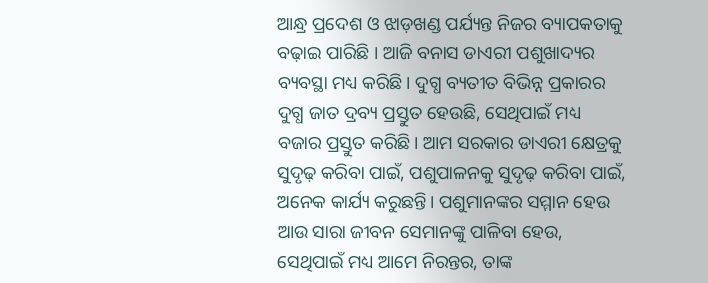ଆନ୍ଧ୍ର ପ୍ରଦେଶ ଓ ଝାଡ଼ଖଣ୍ଡ ପର୍ଯ୍ୟନ୍ତ ନିଜର ବ୍ୟାପକତାକୁ ବଢ଼ାଇ ପାରିଛି । ଆଜି ବନାସ ଡାଏରୀ ପଶୁଖାଦ୍ୟର ବ୍ୟବସ୍ଥା ମଧ୍ୟ କରିଛି। ଦୁଗ୍ଧ ବ୍ୟତୀତ ବିଭିନ୍ନ ପ୍ରକାରର ଦୁଗ୍ଧ ଜାତ ଦ୍ରବ୍ୟ ପ୍ରସ୍ତୁତ ହେଉଛି, ସେଥିପାଇଁ ମଧ୍ୟ ବଜାର ପ୍ରସ୍ତୁତ କରିଛି। ଆମ ସରକାର ଡାଏରୀ କ୍ଷେତ୍ରକୁ ସୁଦୃଢ଼ କରିବା ପାଇଁ, ପଶୁପାଳନକୁ ସୁଦୃଢ଼ କରିବା ପାଇଁ, ଅନେକ କାର୍ଯ୍ୟ କରୁଛନ୍ତି। ପଶୁମାନଙ୍କର ସମ୍ମାନ ହେଉ ଆଉ ସାରା ଜୀବନ ସେମାନଙ୍କୁ ପାଳିବା ହେଉ, ସେଥିପାଇଁ ମଧ୍ୟ ଆମେ ନିରନ୍ତର, ତାଙ୍କ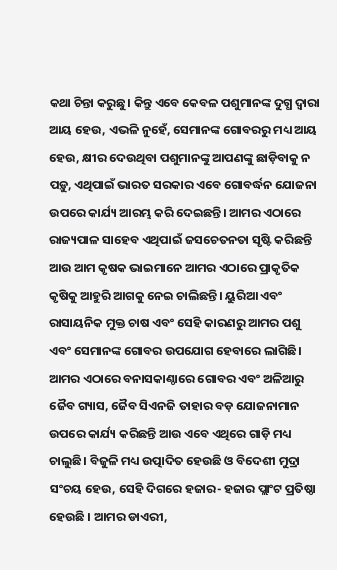କଥା ଚିନ୍ତା କରୁଛୁ। କିନ୍ତୁ ଏବେ କେବଳ ପଶୁମାନଙ୍କ ଦୁଗ୍ଧ ଦ୍ୱାରା ଆୟ ହେଉ, ଏଭଳି ନୁହେଁ, ସେମାନଙ୍କ ଗୋବରରୁ ମଧ୍ୟ ଆୟ ହେଉ, କ୍ଷୀର ଦେଉଥିବା ପଶୁମାନଙ୍କୁ ଆପଣଙ୍କୁ ଛାଡ଼ିବାକୁ ନ ପଡ଼ୁ, ଏଥିପାଇଁ ଭାରତ ସରକାର ଏବେ ଗୋବର୍ଦ୍ଧନ ଯୋଜନା ଉପରେ କାର୍ଯ୍ୟ ଆରମ୍ଭ କରି ଦେଇଛନ୍ତି। ଆମର ଏଠାରେ ରାଜ୍ୟପାଳ ସାହେବ ଏଥିପାଇଁ ଜସଚେତନତା ସୃଷ୍ଟି କରିଛନ୍ତି ଆଉ ଆମ କୃଷକ ଭାଇମାନେ ଆମର ଏଠାରେ ପ୍ରାକୃତିକ କୃଷିକୁ ଆହୁରି ଆଗକୁ ନେଇ ଚାଲିଛନ୍ତି। ୟୁରିଆ ଏବଂ ରାସାୟନିକ ମୁକ୍ତ ଚାଷ ଏବଂ ସେହି କାରଣରୁ ଆମର ପଶୁ ଏବଂ ସେମାନଙ୍କ ଗୋବର ଉପଯୋଗ ହେବାରେ ଲାଗିଛି। ଆମର ଏଠାରେ ବନାସକାଣ୍ଠାରେ ଗୋବର ଏବଂ ଅଳିଆରୁ ଜୈବ ଗ୍ୟାସ, ଜୈବ ସିଏନଜି ତାହାର ବଡ଼ ଯୋଜନାମାନ ଉପରେ କାର୍ଯ୍ୟ କରିଛନ୍ତି ଆଉ ଏବେ ଏଥିରେ ଗାଡ଼ି ମଧ୍ୟ ଚାଲୁଛି। ବିଜୁଳି ମଧ୍ୟ ଉତ୍ପାଦିତ ହେଉଛି ଓ ବିଦେଶୀ ମୁଦ୍ରା ସଂଚୟ ହେଉ, ସେହି ଦିଗରେ ହଜାର- ହଜାର ପ୍ଲାଂଟ ପ୍ରତିଷ୍ଠା ହେଉଛି । ଆମର ଡାଏରୀ,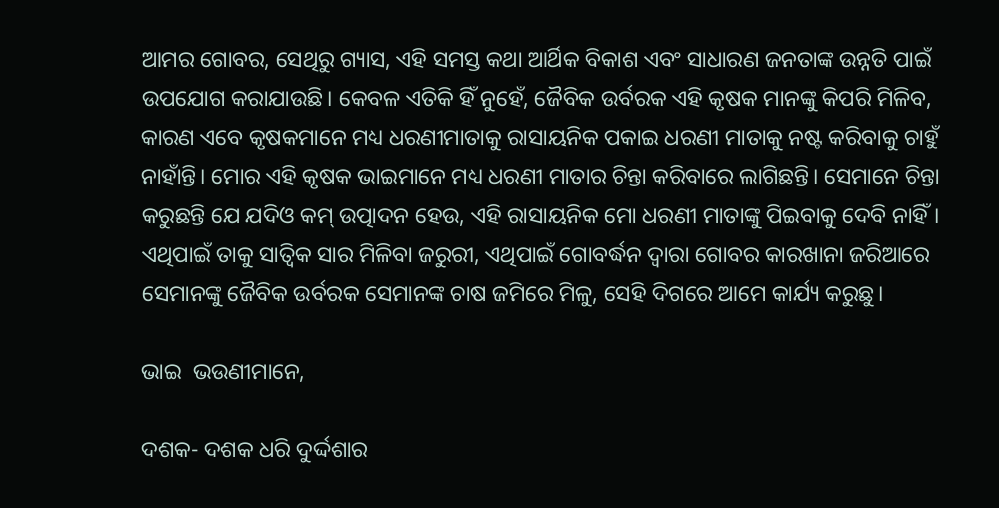ଆମର ଗୋବର, ସେଥିରୁ ଗ୍ୟାସ, ଏହି ସମସ୍ତ କଥା ଆର୍ଥିକ ବିକାଶ ଏବଂ ସାଧାରଣ ଜନତାଙ୍କ ଉନ୍ନତି ପାଇଁ ଉପଯୋଗ କରାଯାଉଛି। କେବଳ ଏତିକି ହିଁ ନୁହେଁ, ଜୈବିକ ଉର୍ବରକ ଏହି କୃଷକ ମାନଙ୍କୁ କିପରି ମିଳିବ, କାରଣ ଏବେ କୃଷକମାନେ ମଧ୍ୟ ଧରଣୀମାତାକୁ ରାସାୟନିକ ପକାଇ ଧରଣୀ ମାତାକୁ ନଷ୍ଟ କରିବାକୁ ଚାହୁଁ ନାହାଁନ୍ତି। ମୋର ଏହି କୃଷକ ଭାଇମାନେ ମଧ୍ୟ ଧରଣୀ ମାତାର ଚିନ୍ତା କରିବାରେ ଲାଗିଛନ୍ତି। ସେମାନେ ଚିନ୍ତା କରୁଛନ୍ତି ଯେ ଯଦିଓ କମ୍ ଉତ୍ପାଦନ ହେଉ, ଏହି ରାସାୟନିକ ମୋ ଧରଣୀ ମାତାଙ୍କୁ ପିଇବାକୁ ଦେବି ନାହିଁ। ଏଥିପାଇଁ ତାକୁ ସାତ୍ୱିକ ସାର ମିଳିବା ଜରୁରୀ, ଏଥିପାଇଁ ଗୋବର୍ଦ୍ଧନ ଦ୍ୱାରା ଗୋବର କାରଖାନା ଜରିଆରେ ସେମାନଙ୍କୁ ଜୈବିକ ଉର୍ବରକ ସେମାନଙ୍କ ଚାଷ ଜମିରେ ମିଳୁ, ସେହି ଦିଗରେ ଆମେ କାର୍ଯ୍ୟ କରୁଛୁ।

ଭାଇ  ଭଉଣୀମାନେ,

ଦଶକ- ଦଶକ ଧରି ଦୁର୍ଦ୍ଦଶାର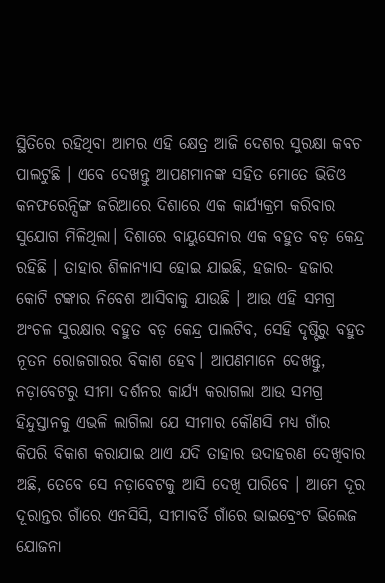ସ୍ଥିତିରେ ରହିଥିବା ଆମର ଏହି କ୍ଷେତ୍ର ଆଜି ଦେଶର ସୁରକ୍ଷା କବଚ ପାଲଟୁଛି । ଏବେ ଦେଖନ୍ତୁ ଆପଣମାନଙ୍କ ସହିତ ମୋତେ ଭିଡିଓ କନଫରେନ୍ସିଙ୍ଗ ଜରିଆରେ ଦିଶାରେ ଏକ କାର୍ଯ୍ୟକ୍ରମ କରିବାର ସୁଯୋଗ ମିଳିଥିଲା। ଦିଶାରେ ବାୟୁସେନାର ଏକ ବହୁତ ବଡ଼ କେନ୍ଦ୍ର ରହିଛି । ତାହାର ଶିଳାନ୍ୟାସ ହୋଇ ଯାଇଛି, ହଜାର- ହଜାର କୋଟି ଟଙ୍କାର ନିବେଶ ଆସିବାକୁ ଯାଉଛି । ଆଉ ଏହି ସମଗ୍ର ଅଂଚଳ ସୁରକ୍ଷାର ବହୁତ ବଡ଼ କେନ୍ଦ୍ର ପାଲଟିବ, ସେହି ଦୃଷ୍ଟିରୁ ବହୁତ ନୂତନ ରୋଜଗାରର ବିକାଶ ହେବ। ଆପଣମାନେ ଦେଖନ୍ତୁ, ନଡ଼ାବେଟରୁ ସୀମା ଦର୍ଶନର କାର୍ଯ୍ୟ କରାଗଲା ଆଉ ସମଗ୍ର ହିନ୍ଦୁସ୍ତାନକୁ ଏଭଳି ଲାଗିଲା ଯେ ସୀମାର କୌଣସି ମଧ୍ୟ ଗାଁର କିପରି ବିକାଶ କରାଯାଇ ଥାଏ ଯଦି ତାହାର ଉଦାହରଣ ଦେଖିବାର ଅଛି, ତେବେ ସେ ନଡ଼ାବେଟକୁ ଆସି ଦେଖି ପାରିବେ । ଆମେ ଦୂର ଦୂରାନ୍ତର ଗାଁରେ ଏନସିସି, ସୀମାବର୍ତି ଗାଁରେ ଭାଇବ୍ରେଂଟ ଭିଲେଜ ଯୋଜନା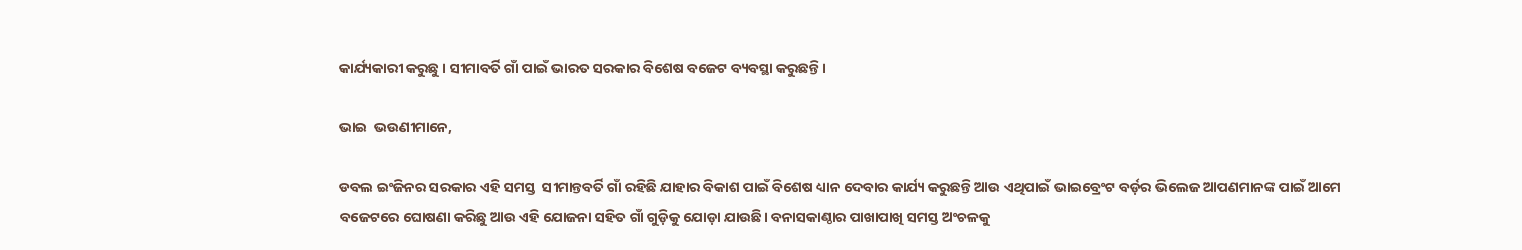କାର୍ଯ୍ୟକାରୀ କରୁଛୁ । ସୀମାବର୍ତି ଗାଁ ପାଇଁ ଭାରତ ସରକାର ବିଶେଷ ବଜେଟ ବ୍ୟବସ୍ଥା କରୁଛନ୍ତି।

ଭାଇ  ଭଉଣୀମାନେ,

ଡବଲ ଇଂଜିନର ସରକାର ଏହି ସମସ୍ତ  ସୀମାନ୍ତବର୍ତି ଗାଁ ରହିଛି ଯାହାର ବିକାଶ ପାଇଁ ବିଶେଷ ଧ୍ୟାନ ଦେବାର କାର୍ଯ୍ୟ କରୁଛନ୍ତି ଆଉ ଏଥିପାଇଁ ଭାଇବ୍ରେଂଟ ବର୍ଡ଼ର ଭିଲେଜ ଆପଣମାନଙ୍କ ପାଇଁ ଆମେ ବଜେଟରେ ଘୋଷଣା କରିଛୁ ଆଉ ଏହି ଯୋଜନା ସହିତ ଗାଁ ଗୁଡ଼ିକୁ ଯୋଡ଼ା ଯାଉଛି। ବନାସକାଣ୍ଠାର ପାଖାପାଖି ସମସ୍ତ ଅଂଚଳକୁ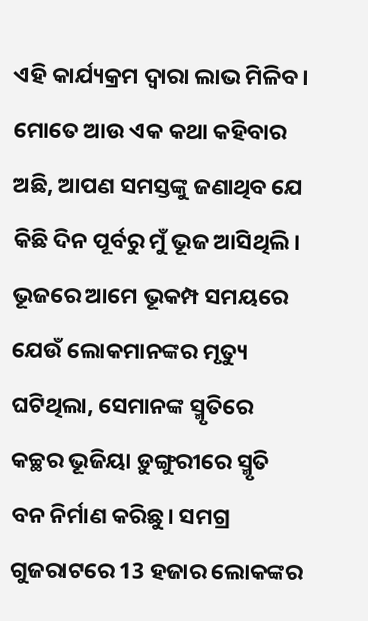ଏହି କାର୍ଯ୍ୟକ୍ରମ ଦ୍ୱାରା ଲାଭ ମିଳିବ। ମୋତେ ଆଉ ଏକ କଥା କହିବାର ଅଛି, ଆପଣ ସମସ୍ତଙ୍କୁ ଜଣାଥିବ ଯେ କିଛି ଦିନ ପୂର୍ବରୁ ମୁଁ ଭୂଜ ଆସିଥିଲି। ଭୂଜରେ ଆମେ ଭୂକମ୍ପ ସମୟରେ ଯେଉଁ ଲୋକମାନଙ୍କର ମୃତ୍ୟୁ ଘଟିଥିଲା, ସେମାନଙ୍କ ସ୍ମୃତିରେ କଚ୍ଛର ଭୂଜିୟା ଡ଼ୁଙ୍ଗୁରୀରେ ସ୍ମୃତି ବନ ନିର୍ମାଣ କରିଛୁ। ସମଗ୍ର ଗୁଜରାଟରେ 13 ହଜାର ଲୋକଙ୍କର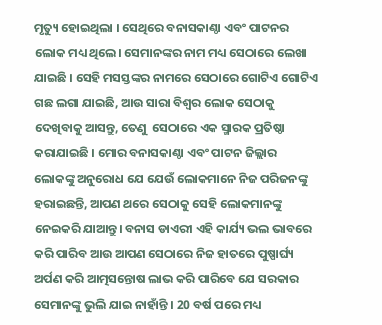ମୃତ୍ୟୁ ହୋଇଥିଲା । ସେଥିରେ ବନାସକାଣ୍ଠା ଏବଂ ପାଟନର ଲୋକ ମଧ୍ୟ ଥିଲେ। ସେମାନଙ୍କର ନାମ ମଧ୍ୟ ସେଠାରେ ଲେଖା ଯାଇଛି । ସେହି ମସସ୍ତଙ୍କର ନାମରେ ସେଠାରେ ଗୋଟିଏ ଗୋଟିଏ ଗଛ ଲଗା ଯାଇଛି, ଆଉ ସାରା ବିଶ୍ୱର ଲୋକ ସେଠାକୁ ଦେଖିବାକୁ ଆସନ୍ତୁ, ତେଣୁ  ସେଠାରେ ଏକ ସ୍ମାରକ ପ୍ରତିଷ୍ଠା କରାଯାଇଛି । ମୋର ବନାସକାଣ୍ଠା ଏବଂ ପାଟନ ଜିଲ୍ଲାର ଲୋକଙ୍କୁ ଅନୁରୋଧ ଯେ ଯେଉଁ ଲୋକମାନେ ନିଜ ପରିଜନଙ୍କୁ ହରାଇଛନ୍ତି, ଆପଣ ଥରେ ସେଠାକୁ ସେହି ଲୋକମାନଙ୍କୁ ନେଇକରି ଯାଆନ୍ତୁ। ବନାସ ଡାଏରୀ ଏହି କାର୍ଯ୍ୟ ଭଲ ଭାବରେ କରି ପାରିବ ଆଉ ଆପଣ ସେଠାରେ ନିଜ ହାତରେ ପୁଷ୍ପାର୍ଘ୍ୟ ଅର୍ପଣ କରି ଆତ୍ମସନ୍ତୋଷ ଲାଭ କରି ପାରିବେ ଯେ ସରକାର ସେମାନଙ୍କୁ ଭୁଲି ଯାଇ ନାହାଁନ୍ତି । 20 ବର୍ଷ ପରେ ମଧ୍ୟ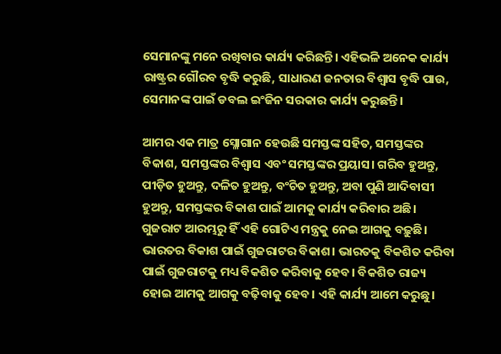ସେମାନଙ୍କୁ ମନେ ରଖିବାର କାର୍ଯ୍ୟ କରିଛନ୍ତି। ଏହିଭଳି ଅନେକ କାର୍ଯ୍ୟ ରାଷ୍ଟ୍ରର ଗୌରବ ବୃଦ୍ଧି କରୁଛି, ସାଧାରଣ ଜନତାର ବିଶ୍ୱାସ ବୃଦ୍ଧି ପାଉ, ସେମାନଙ୍କ ପାଇଁ ଡବଲ ଇଂଜିନ ସରକାର କାର୍ଯ୍ୟ କରୁଛନ୍ତି।

ଆମର ଏକ ମାତ୍ର ସ୍ଳୋଗାନ ହେଉଛି ସମସ୍ତଙ୍କ ସହିତ, ସମସ୍ତଙ୍କର ବିକାଶ, ସମସ୍ତଙ୍କର ବିଶ୍ୱାସ ଏବଂ ସମସ୍ତଙ୍କର ପ୍ରୟାସ। ଗରିବ ହୁଅନ୍ତୁ, ପୀଡ଼ିତ ହୁଅନ୍ତୁ, ଦଳିତ ହୁଅନ୍ତୁ, ବଂଚିତ ହୁଅନ୍ତୁ, ଅବା ପୁଣି ଆଦିବାସୀ ହୁଅନ୍ତୁ, ସମସ୍ତଙ୍କର ବିକାଶ ପାଇଁ ଆମକୁ କାର୍ଯ୍ୟ କରିବାର ଅଛି। ଗୁଜରାଟ ଆରମ୍ଭରୁ ହିଁ ଏହି ଗୋଟିଏ ମନ୍ତ୍ରକୁ ନେଇ ଆଗକୁ ବଢ଼ୁଛି। ଭାରତର ବିକାଶ ପାଇଁ ଗୁଜରାଟର ବିକାଶ। ଭାରତକୁ ବିକଶିତ କରିବା ପାଇଁ ଗୁଜରାଟକୁ ମଧ୍ୟ ବିକଶିତ କରିବାକୁ ହେବ। ବିକଶିତ ରାଜ୍ୟ ହୋଇ ଆମକୁ ଆଗକୁ ବଢ଼ିବାକୁ ହେବ। ଏହି କାର୍ଯ୍ୟ ଆମେ କରୁଛୁ।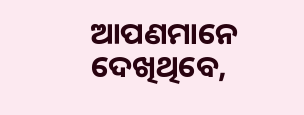ଆପଣମାନେ ଦେଖିଥିବେ,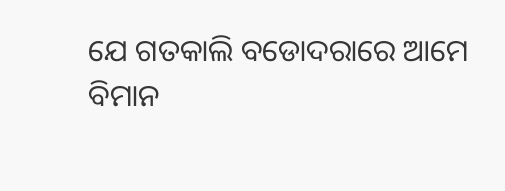ଯେ ଗତକାଲି ବଡୋଦରାରେ ଆମେ ବିମାନ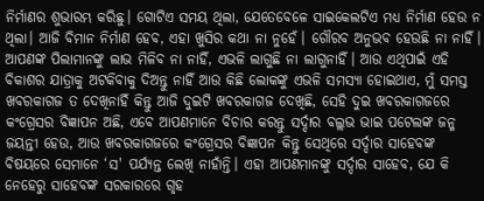ନିର୍ମାଣର ଶୁଭାରମ୍ଭ କରିଛୁ। ଗୋଟିଏ ସମୟ ଥିଲା, ଯେତେବେଳେ ସାଇକେଲଟିଏ ମଧ୍ୟ ନିର୍ମାଣ ହେଉ ନ ଥିଲା। ଆଜି ବିମାନ ନିର୍ମାଣ ହେବ, ଏହା ଖୁସିର କଥା ନା ନୁହେଁ। ଗୌରବ ଅନୁଭବ ହେଉଛି ନା ନାହିଁ। ଆପଣଙ୍କ ପିଲାମାନଙ୍କୁ ଲାଭ ମିଳିବ ନା ନାହିଁ, ଏଭଳି ଲାଗୁଛି ନା ଲାଗୁନାହିଁ। ଆଉ ଏଥିପାଇଁ ଏହି ବିକାଶର ଯାତ୍ରାକୁ ଅଟକିବାକୁ ଦିଅନ୍ତୁ ନାହିଁ ଆଉ କିଛି ଲୋକଙ୍କୁ ଏଭଳି ସମସ୍ୟା ହୋଇଥାଏ, ମୁଁ ସମସ୍ତ ଖବରକାଗଜ ତ ଦେଖିନାହିଁ କିନ୍ତୁ ଆଜି ଦୁଇଟି ଖବରକାଗଜ ଦେଖିଛି, ସେହି ଦୁଇ ଖବରକାଗଜରେ କଂଗ୍ରେସର ବିଜ୍ଞାପନ ଅଛି, ଏବେ ଆପଣମାନେ ବିଚାର କରନ୍ତୁ ସର୍ଦ୍ଦାର ବଲ୍ଲଭ ଭାଇ ପଟେଲଙ୍କ ଜନ୍ମ ଜୟନ୍ତୀ ହେଉ, ଆଉ ଖବରକାଗଜରେ କଂଗ୍ରେସର ବିଜ୍ଞାପନ କିନ୍ତୁ ସେଥିରେ ସର୍ଦ୍ଦାର ସାହେବଙ୍କ ବିଷୟରେ ସେମାନେ ‘ସ' ପର୍ଯ୍ୟନ୍ତ ଲେଖି ନାହାଁନ୍ତି। ଏହା ଆପଣମାନଙ୍କୁ ସର୍ଦ୍ଦାର ସାହେବ, ଯେ କି ନେହେରୁ ସାହେବଙ୍କ ସରକାରରେ ଗୃହ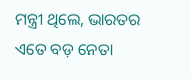ମନ୍ତ୍ରୀ ଥିଲେ, ଭାରତର ଏତେ ବଡ଼ ନେତା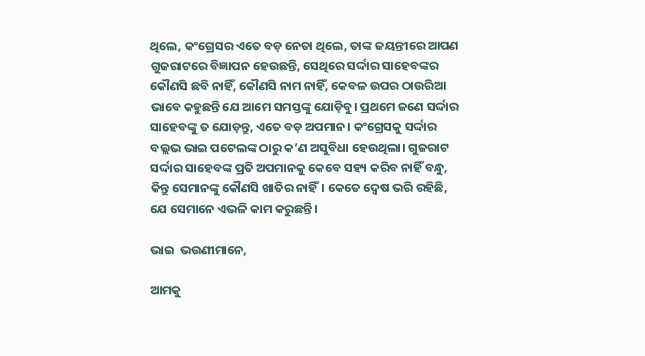ଥିଲେ, କଂଗ୍ରେସର ଏତେ ବଡ଼ ନେତା ଥିଲେ, ତାଙ୍କ ଜୟନ୍ତୀରେ ଆପଣ ଗୁଜରାଟରେ ବିଜ୍ଞାପନ ହେଉଛନ୍ତି, ସେଥିରେ ସର୍ଦ୍ଦାର ସାହେବଙ୍କର କୌଣସି ଛବି ନାହିଁ, କୌଣସି ନାମ ନାହିଁ, କେବଳ ଉପର ଠାଉରିଆ ଭାବେ କହୁଛନ୍ତି ଯେ ଆମେ ସମସ୍ତଙ୍କୁ ଯୋଡ଼ିବୁ। ପ୍ରଥମେ ଜଣେ ସର୍ଦ୍ଦାର ସାହେବଙ୍କୁ ତ ଯୋଡ଼ନ୍ତୁ, ଏତେ ବଡ଼ ଅପମାନ। କଂଗ୍ରେସକୁ ସର୍ଦ୍ଦାର ବଲ୍ଲଭ ଭାଇ ପଟେଲଙ୍କ ଠାରୁ କ’ଣ ଅସୁବିଧା ହେଉଥିଲା। ଗୁଜରାଟ ସର୍ଦ୍ଦାର ସାହେବଙ୍କ ପ୍ରତି ଅପମାନକୁ କେବେ ସହ୍ୟ କରିବ ନାହିଁ ବନ୍ଧୁ, କିନ୍ତୁ ସେମାନଙ୍କୁ କୌଣସି ଖାତିର ନାହିଁ। କେତେ ଦ୍ୱେଷ ଭରି ରହିଛି, ଯେ ସେମାନେ ଏଭଳି କାମ କରୁଛନ୍ତି।

ଭାଇ  ଭଉଣୀମାନେ,

ଆମକୁ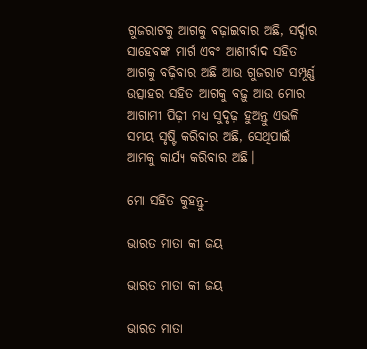ଗୁଜରାଟକୁ ଆଗକୁ ବଢ଼ାଇବାର ଅଛି, ସର୍ଦ୍ଦାର ସାହେବଙ୍କ ମାର୍ଗ ଏବଂ ଆଶୀର୍ବାଦ ସହିତ ଆଗକୁ ବଢ଼ିବାର ଅଛି ଆଉ ଗୁଜରାଟ ସମ୍ପୂର୍ଣ୍ଣ ଉତ୍ସାହର ସହିତ ଆଗକୁ ବଢ଼ୁ ଆଉ ମୋର ଆଗାମୀ ପିଢ଼ୀ ମଧ୍ୟ ସୁଦୃଢ଼ ହୁଅନ୍ତୁ ଏଭଳି ସମୟ ସୃଷ୍ଟି କରିବାର ଅଛି, ସେଥିପାଇଁ ଆମକୁ କାର୍ଯ୍ୟ କରିବାର ଅଛି।

ମୋ ସହିତ କୁହନ୍ତୁ-

ଭାରତ ମାତା କୀ ଜୟ

ଭାରତ ମାତା କୀ ଜୟ

ଭାରତ ମାତା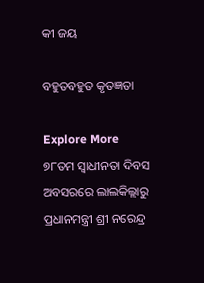କୀ ଜୟ

ବହୁତବହୁତ କୃତଜ୍ଞତା

Explore More
୭୮ତମ ସ୍ୱାଧୀନତା ଦିବସ ଅବସରରେ ଲାଲକିଲ୍ଲାରୁ ପ୍ରଧାନମନ୍ତ୍ରୀ ଶ୍ରୀ ନରେନ୍ଦ୍ର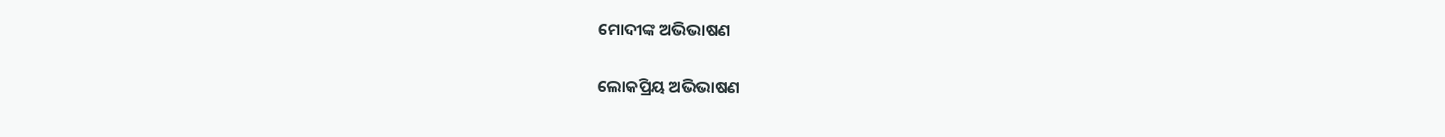ମୋଦୀଙ୍କ ଅଭିଭାଷଣ

ଲୋକପ୍ରିୟ ଅଭିଭାଷଣ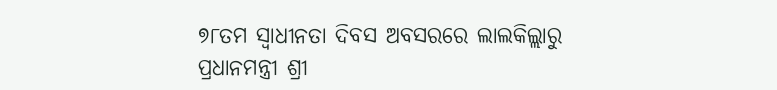୭୮ତମ ସ୍ୱାଧୀନତା ଦିବସ ଅବସରରେ ଲାଲକିଲ୍ଲାରୁ ପ୍ରଧାନମନ୍ତ୍ରୀ ଶ୍ରୀ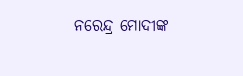ନରେନ୍ଦ୍ର ମୋଦୀଙ୍କ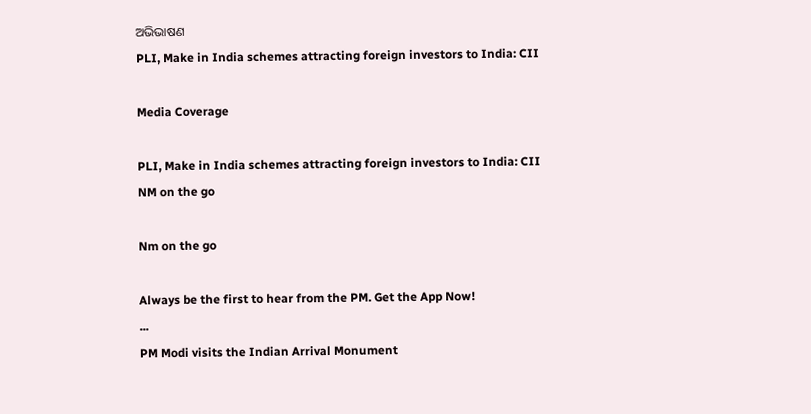ଅଭିଭାଷଣ
PLI, Make in India schemes attracting foreign investors to India: CII

Media Coverage

PLI, Make in India schemes attracting foreign investors to India: CII
NM on the go

Nm on the go

Always be the first to hear from the PM. Get the App Now!
...
PM Modi visits the Indian Arrival Monument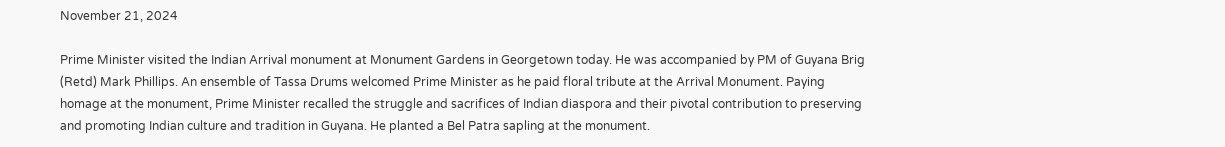November 21, 2024

Prime Minister visited the Indian Arrival monument at Monument Gardens in Georgetown today. He was accompanied by PM of Guyana Brig (Retd) Mark Phillips. An ensemble of Tassa Drums welcomed Prime Minister as he paid floral tribute at the Arrival Monument. Paying homage at the monument, Prime Minister recalled the struggle and sacrifices of Indian diaspora and their pivotal contribution to preserving and promoting Indian culture and tradition in Guyana. He planted a Bel Patra sapling at the monument.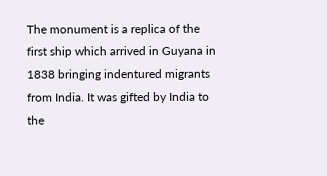The monument is a replica of the first ship which arrived in Guyana in 1838 bringing indentured migrants from India. It was gifted by India to the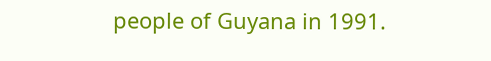people of Guyana in 1991.